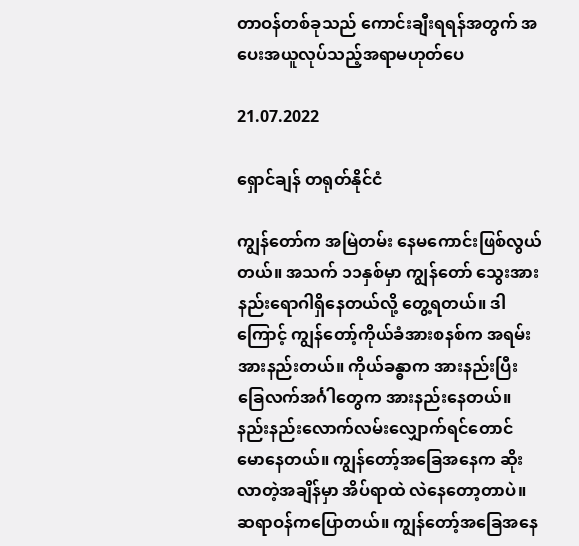တာဝန်တစ်ခုသည် ကောင်းချီးရရန်အတွက် အပေးအယူလုပ်သည့်အရာမဟုတ်ပေ

21.07.2022

ရှောင်ချန် တရုတ်နိုင်ငံ

ကျွန်တော်က အမြဲတမ်း နေမကောင်းဖြစ်လွယ်တယ်။ အသက် ၁၁နှစ်မှာ ကျွန်တော် သွေးအားနည်းရောဂါရှိနေတယ်လို့ တွေ့ရတယ်။ ဒါကြောင့် ကျွန်တော့်ကိုယ်ခံအားစနစ်က အရမ်းအားနည်းတယ်။ ကိုယ်ခန္ဓာက အားနည်းပြီး ခြေလက်အင်္ဂါတွေက အားနည်းနေတယ်။ နည်းနည်းလောက်လမ်းလျှောက်ရင်တောင် မောနေတယ်။ ကျွန်တော့်အခြေအနေက ဆိုးလာတဲ့အချိန်မှာ အိပ်ရာထဲ လဲနေတော့တာပဲ။ ဆရာဝန်ကပြောတယ်။ ကျွန်တော့်အခြေအနေ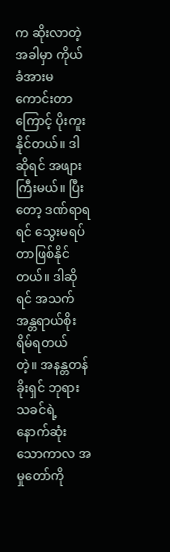က ဆိုးလာတဲ့အခါမှာ ကိုယ်ခံအားမကောင်းတာကြောင့် ပိုးကူးနိုင်တယ်။ ဒါဆိုရင် အဖျားကြီးမယ်။ ပြီးတော့ ဒဏ်ရာရရင် သွေးမရပ်တာဖြစ်နိုင်တယ်။ ဒါဆိုရင် အသက်အန္တရာယ်စိုးရိမ်ရတယ် တဲ့။ အနန္တတန်ခိုးရှင် ဘုရားသခင်ရဲ့ နောက်ဆုံးသောကာလ အမှုတော်ကို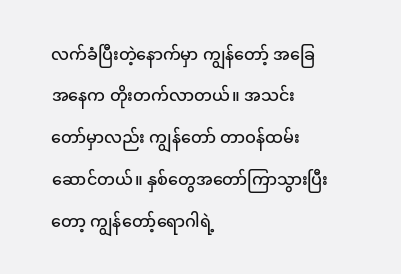လက်ခံပြီးတဲ့နောက်မှာ ကျွန်တော့် အခြေအနေက တိုးတက်လာတယ်။ အသင်းတော်မှာလည်း ကျွန်တော် တာဝန်ထမ်းဆောင်တယ်။ နှစ်တွေအတော်ကြာသွားပြီးတော့ ကျွန်တော့်ရောဂါရဲ့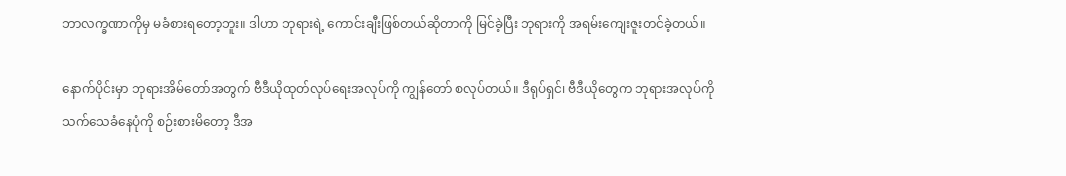ဘာလက္ခဏာကိုမှ မခံစားရတော့ဘူး။ ဒါဟာ ဘုရားရဲ့ ကောင်းချီးဖြစ်တယ်ဆိုတာကို မြင်ခဲ့ပြီး ဘုရားကို အရမ်းကျေးဇူးတင်ခဲ့တယ်။

နောက်ပိုင်းမှာ ဘုရားအိမ်တော်အတွက် ဗီဒီယိုထုတ်လုပ်ရေးအလုပ်ကို ကျွန်တော် စလုပ်တယ်။ ဒီရုပ်ရှင်၊ ဗီဒီယိုတွေက ဘုရားအလုပ်ကို သက်သေခံနေပုံကို စဉ်းစားမိတော့ ဒီအ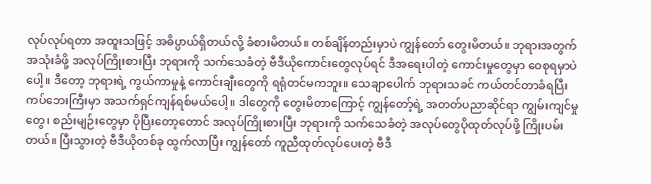လုပ်လုပ်ရတာ အထူးသဖြင့် အဓိပ္ပာယ်ရှိတယ်လို့ ခံစားမိတယ်။ တစ်ချိန်တည်းမှာပဲ ကျွန်တော် တွေးမိတယ်။ ဘုရားအတွက် အသုံးခံဖို့ အလုပ်ကြိုးစားပြီး ဘုရားကို သက်သေခံတဲ့ ဗီဒီယိုကောင်းတွေလုပ်ရင် ဒီအရေးပါတဲ့ ကောင်းမှုတွေမှာ ဝေစုရမှာပဲ ပေါ့။ ဒီတော့ ဘုရားရဲ့ ကွယ်ကာမှုနဲ့ ကောင်းချီးတွေကို ရရုံတင်မကဘူး။ သေချာပေါက် ဘုရားသခင် ကယ်တင်တာခံရပြီး ကပ်ဘေးကြီးမှာ အသက်ရှင်ကျန်ရစ်မယ်ပေါ့။ ဒါတွေကို တွေးမိတာကြောင့် ကျွန်တော့်ရဲ့ အတတ်ပညာဆိုင်ရာ ကျွမ်းကျင်မှုတွေ၊ စည်းမျဉ်းတွေမှာ ပိုပြီးတော့တောင် အလုပ်ကြိုးစားပြီး ဘုရားကို သက်သေခံတဲ့ အလုပ်တွေပိုထုတ်လုပ်ဖို့ ကြိုးပမ်းတယ်။ ပြီးသွားတဲ့ ဗီဒီယိုတစ်ခု ထွက်လာပြီး ကျွန်တော် ကူညီထုတ်လုပ်ပေးတဲ့ ဗီဒီ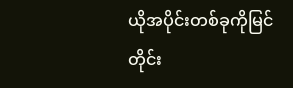ယိုအပိုင်းတစ်ခုကိုမြင်တိုင်း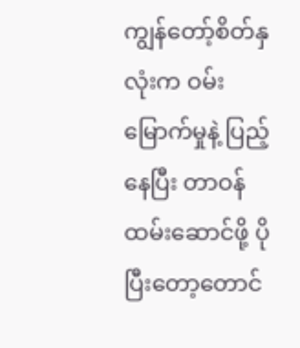ကျွန်တော့်စိတ်နှလုံးက ဝမ်းမြောက်မှုနဲ့ ပြည့်နေပြီး တာဝန်ထမ်းဆောင်ဖို့ ပိုပြီးတော့တောင်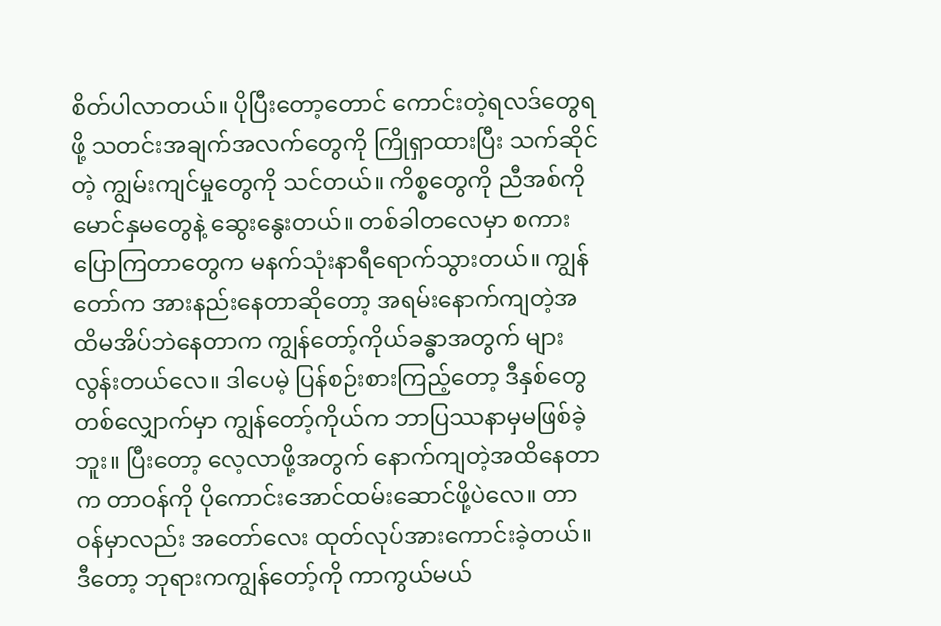စိတ်ပါလာတယ်။ ပိုပြီးတော့တောင် ကောင်းတဲ့ရလဒ်တွေရဖို့ သတင်းအချက်အလက်တွေကို ကြိုရှာထားပြီး သက်ဆိုင်တဲ့ ကျွမ်းကျင်မှုတွေကို သင်တယ်။ ကိစ္စတွေကို ညီအစ်ကိုမောင်နှမတွေနဲ့ ဆွေးနွေးတယ်။ တစ်ခါတလေမှာ စကားပြောကြတာတွေက မနက်သုံးနာရီရောက်သွားတယ်။ ကျွန်တော်က အားနည်းနေတာဆိုတော့ အရမ်းနောက်ကျတဲ့အထိမအိပ်ဘဲနေတာက ကျွန်တော့်ကိုယ်ခန္ဓာအတွက် များလွန်းတယ်လေ။ ဒါပေမဲ့ ပြန်စဉ်းစားကြည့်တော့ ဒီနှစ်တွေတစ်လျှောက်မှာ ကျွန်တော့်ကိုယ်က ဘာပြဿနာမှမဖြစ်ခဲ့ဘူး။ ပြီးတော့ လေ့လာဖို့အတွက် နောက်ကျတဲ့အထိနေတာက တာဝန်ကို ပိုကောင်းအောင်ထမ်းဆောင်ဖို့ပဲလေ။ တာဝန်မှာလည်း အတော်လေး ထုတ်လုပ်အားကောင်းခဲ့တယ်။ ဒီတော့ ဘုရားကကျွန်တော့်ကို ကာကွယ်မယ်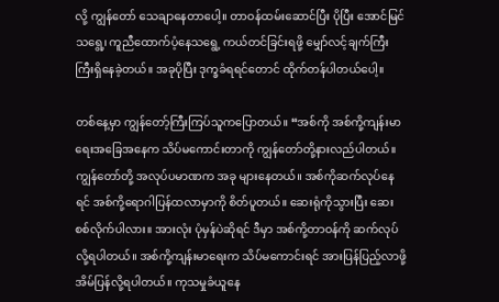လို့ ကျွန်တော် သေချာနေတာပေါ့။ တာဝန်ထမ်းဆောင်ပြီး ပိုပြီး အောင်မြင်သရွေ့၊ ကူညီထောက်ပံ့နေသရွေ့ ကယ်တင်ခြင်းရဖို့ မျှော်လင့်ချက်ကြီးကြီးရှိနေခဲ့တယ်။ အခုပိုပြီး ဒုက္ခခံရရင်တောင် ထိုက်တန်ပါတယ်ပေါ့။

တစ်နေ့မှာ ကျွန်တော့်ကြီးကြပ်သူကပြောတယ်။ “အစ်ကို အစ်ကို့ကျန်းမာရေးအခြေအနေက သိပ်မကောင်းတာကို ကျွန်တော်တို့နားလည်ပါတယ်။ ကျွန်တော်တို့ အလုပ်ပမာဏက အခု များနေတယ်။ အစ်ကိုဆက်လုပ်နေရင် အစ်ကို့ရောဂါပြန်ထလာမှာကို စိတ်ပူတယ်။ ဆေးရုံကိုသွားပြီး ဆေးစစ်လိုက်ပါလား။ အားလုံး ပုံမှန်ပဲဆိုရင် ဒီမှာ အစ်ကို့တာဝန်ကို ဆက်လုပ်လို့ရပါတယ်။ အစ်ကို့ကျန်းမာရေးက သိပ်မကောင်းရင် အားပြန်ပြည့်လာဖို့ အိမ်ပြန်လို့ရပါတယ်။ ကုသမှုခံယူနေ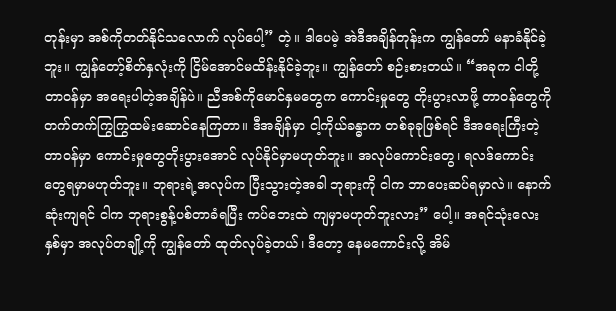တုန်းမှာ အစ်ကိုတတ်နိုင်သလောက် လုပ်ပေါ့” တဲ့။ ဒါပေမဲ့ အဲဒီအချိန်တုန်းက ကျွန်တော် မနာခံနိုင်ခဲ့ဘူး။ ကျွန်တော့်စိတ်နှလုံးကို ငြိမ်အောင်မထိန်းနိုင်ခဲ့ဘူး။ ကျွန်တော် စဉ်းစားတယ်။ “အခုက ငါတို့တာဝန်မှာ အရေးပါတဲ့အချိန်ပဲ။ ညီအစ်ကိုမောင်နှမတွေက ကောင်းမှုတွေ တိုးပွားလာဖို့ တာဝန်တွေကို တက်တက်ကြွကြွထမ်းဆောင်နေကြတာ။ ဒီအချိန်မှာ ငါ့ကိုယ်ခန္ဓာက တစ်ခုခုဖြစ်ရင် ဒီအရေးကြီးတဲ့တာဝန်မှာ ကောင်းမှုတွေတိုးပွားအောင် လုပ်နိုင်မှာမဟုတ်ဘူး။ အလုပ်ကောင်းတွေ၊ ရလဒ်ကောင်းတွေရမှာမဟုတ်ဘူး။ ဘုရားရဲ့အလုပ်က ပြီးသွားတဲ့အခါ ဘုရားကို ငါက ဘာပေးဆပ်ရမှာလဲ။ နောက်ဆုံးကျရင် ငါက ဘုရားစွန့်ပစ်တာခံရပြီး ကပ်ဘေးထဲ ကျမှာမဟုတ်ဘူးလား” ပေါ့။ အရင်သုံးလေးနှစ်မှာ အလုပ်တချို့ကို ကျွန်တော် ထုတ်လုပ်ခဲ့တယ်၊ ဒီတော့ နေမကောင်းလို့ အိမ်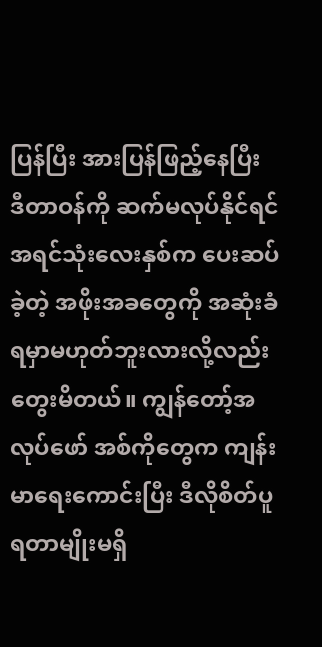ပြန်ပြီး အားပြန်ဖြည့်နေပြီး ဒီတာဝန်ကို ဆက်မလုပ်နိုင်ရင် အရင်သုံးလေးနှစ်က ပေးဆပ်ခဲ့တဲ့ အဖိုးအခတွေကို အဆုံးခံရမှာမဟုတ်ဘူးလားလို့လည်း တွေးမိတယ်။ ကျွန်တော့်အလုပ်ဖော် အစ်ကိုတွေက ကျန်းမာရေးကောင်းပြီး ဒီလိုစိတ်ပူရတာမျိုးမရှိ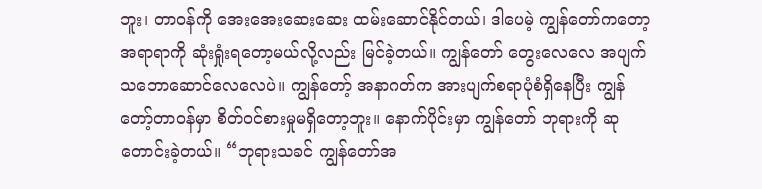ဘူး၊ တာဝန်ကို အေးအေးဆေးဆေး ထမ်းဆောင်နိုင်တယ်၊ ဒါပေမဲ့ ကျွန်တော်ကတော့ အရာရာကို ဆုံးရှုံးရတော့မယ်လို့လည်း မြင်ခဲ့တယ်။ ကျွန်တော် တွေးလေလေ အပျက်သဘောဆောင်လေလေပဲ။ ကျွန်တော့် အနာဂတ်က အားပျက်စရာပုံစံရှိနေပြီး ကျွန်တော့်တာဝန်မှာ စိတ်ဝင်စားမှုမရှိတော့ဘူး။ နောက်ပိုင်းမှာ ကျွန်တော် ဘုရားကို ဆုတောင်းခဲ့တယ်။ “ဘုရားသခင် ကျွန်တော်အ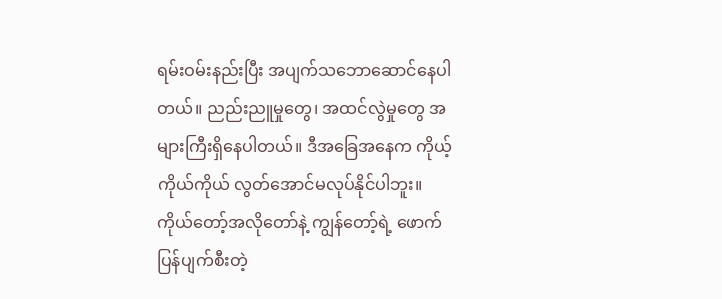ရမ်းဝမ်းနည်းပြီး အပျက်သဘောဆောင်နေပါတယ်။ ညည်းညူမှုတွေ၊ အထင်လွဲမှုတွေ အများကြီးရှိနေပါတယ်။ ဒီအခြေအနေက ကိုယ့်ကိုယ်ကိုယ် လွတ်အောင်မလုပ်နိုင်ပါဘူး။ ကိုယ်တော့်အလိုတော်နဲ့ ကျွန်တော့်ရဲ့ ဖောက်ပြန်ပျက်စီးတဲ့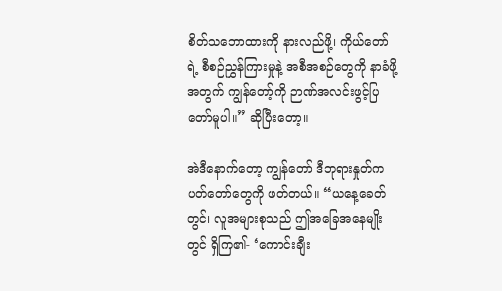စိတ်သဘောထားကို နားလည်ဖို့၊ ကိုယ်တော်ရဲ့ စီစဉ်ညွှန်ကြားမှုနဲ့ အစီအစဉ်တွေကို နာခံဖို့အတွက် ကျွန်တော့်ကို ဉာဏ်အလင်းဖွင့်ပြတော်မူပါ။” ဆိုပြီးတော့။

အဲဒီနောက်တော့ ကျွန်တော် ဒီဘုရားနှုတ်ကပတ်တော်တွေကို ဖတ်တယ်။ “ယနေ့ခေတ်တွင်၊ လူအများစုသည် ဤအခြေအနေမျိုးတွင် ရှိကြ၏- ‘ကောင်းချီး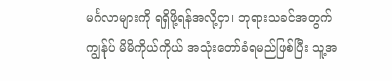မင်္ဂလာများကို ရရှိဖို့ရန်အလို့ငှာ၊ ဘုရားသခင်အတွက် ကျွန်ုပ် မိမိကိုယ်ကိုယ် အသုံးတော်ခံရမည်ဖြစ်ပြီး သူ့အ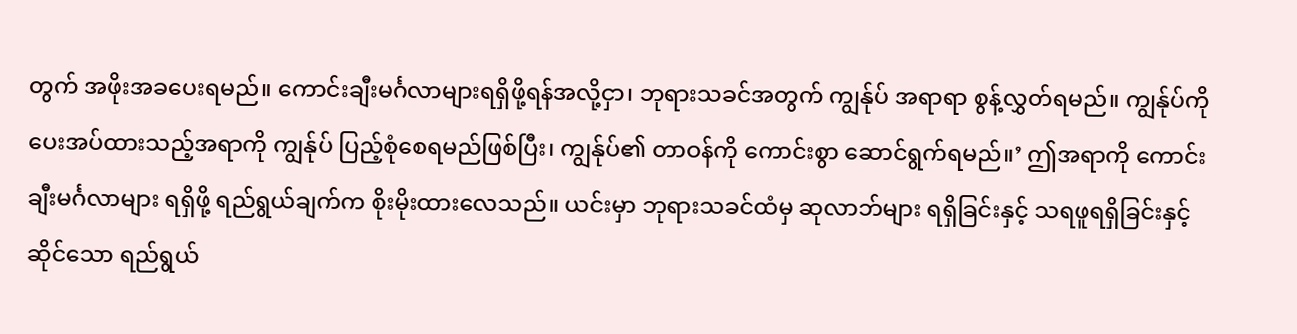တွက် အဖိုးအခပေးရမည်။ ကောင်းချီးမင်္ဂလာများရရှိဖို့ရန်အလို့ငှာ၊ ဘုရားသခင်အတွက် ကျွန်ုပ် အရာရာ စွန့်လွှတ်ရမည်။ ကျွန်ုပ်ကို ပေးအပ်ထားသည့်အရာကို ကျွန်ုပ် ပြည့်စုံစေရမည်ဖြစ်ပြီး၊ ကျွန်ုပ်၏ တာဝန်ကို ကောင်းစွာ ဆောင်ရွက်ရမည်။’ ဤအရာကို ကောင်းချီးမင်္ဂလာများ ရရှိဖို့ ရည်ရွယ်ချက်က စိုးမိုးထားလေသည်။ ယင်းမှာ ဘုရားသခင်ထံမှ ဆုလာဘ်များ ရရှိခြင်းနှင့် သရဖူရရှိခြင်းနှင့်ဆိုင်သော ရည်ရွယ်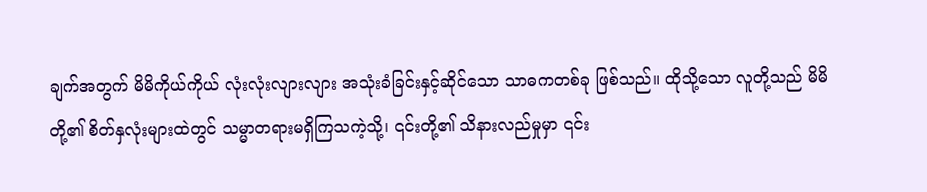ချက်အတွက် မိမိကိုယ်ကိုယ် လုံးလုံးလျားလျား အသုံးခံခြင်းနှင့်ဆိုင်သော သာဓကတစ်ခု ဖြစ်သည်။ ထိုသို့သော လူတို့သည် မိမိတို့၏ စိတ်နှလုံးများထဲတွင် သမ္မာတရားမရှိကြသကဲ့သို့၊ ၎င်းတို့၏ သိနားလည်မှုမှာ ၎င်း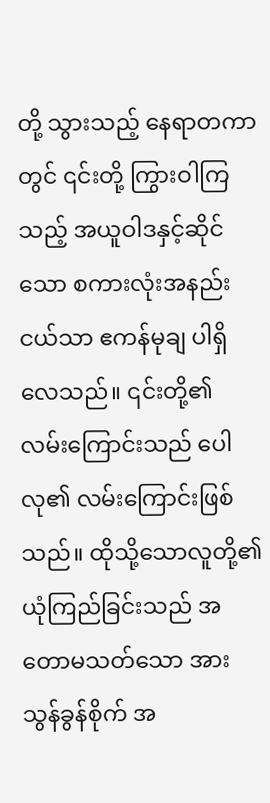တို့ သွားသည့် နေရာတကာတွင် ၎င်းတို့ ကြွားဝါကြသည့် အယူဝါဒနှင့်ဆိုင်သော စကားလုံးအနည်းငယ်သာ ဧကန်မုချ ပါရှိလေသည်။ ၎င်းတို့၏ လမ်းကြောင်းသည် ပေါလု၏ လမ်းကြောင်းဖြစ်သည်။ ထိုသို့သောလူတို့၏ ယုံကြည်ခြင်းသည် အတောမသတ်သော အားသွန်ခွန်စိုက် အ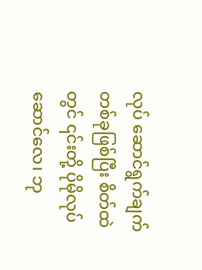လုပ် ဆောင်ရွက်ချက် တစ်ခုဖြစ်ပြီး စိတ်ထဲတွင် ၎င်းတို့ ပိုမိုလုပ်ဆောင်လေ၊ ဘု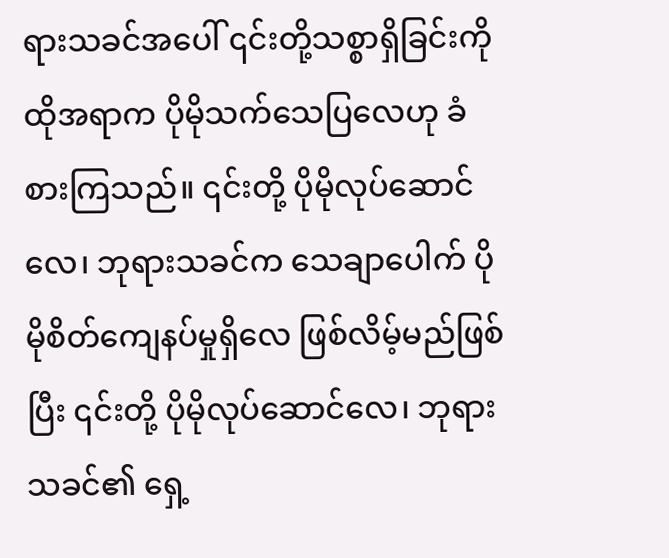ရားသခင်အပေါ် ၎င်းတို့သစ္စာရှိခြင်းကို ထိုအရာက ပိုမိုသက်သေပြလေဟု ခံစားကြသည်။ ၎င်းတို့ ပိုမိုလုပ်ဆောင်လေ၊ ဘုရားသခင်က သေချာပေါက် ပိုမိုစိတ်ကျေနပ်မှုရှိလေ ဖြစ်လိမ့်မည်ဖြစ်ပြီး ၎င်းတို့ ပိုမိုလုပ်ဆောင်လေ၊ ဘုရားသခင်၏ ရှေ့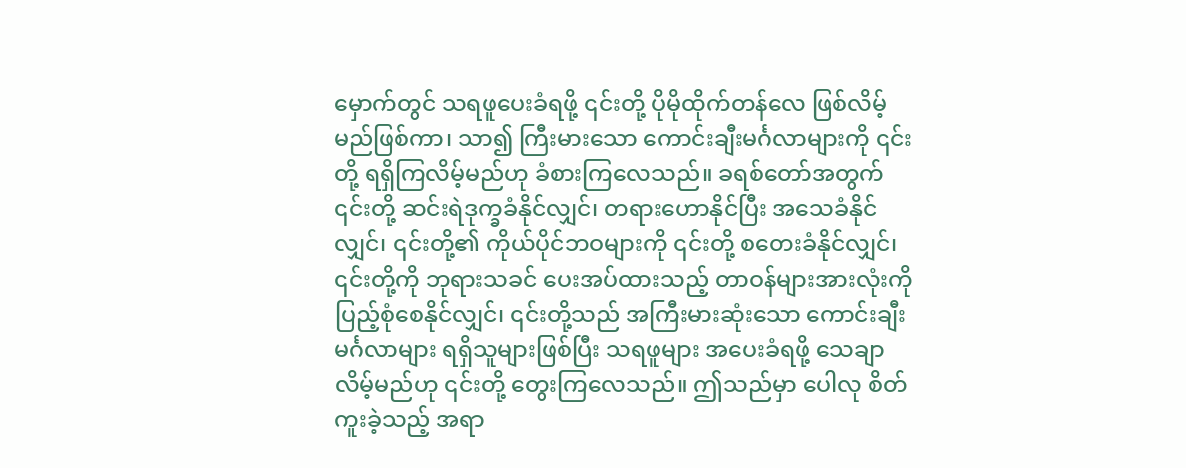မှောက်တွင် သရဖူပေးခံရဖို့ ၎င်းတို့ ပိုမိုထိုက်တန်လေ ဖြစ်လိမ့်မည်ဖြစ်ကာ၊ သာ၍ ကြီးမားသော ကောင်းချီးမင်္ဂလာများကို ၎င်းတို့ ရရှိကြလိမ့်မည်ဟု ခံစားကြလေသည်။ ခရစ်တော်အတွက် ၎င်းတို့ ဆင်းရဲဒုက္ခခံနိုင်လျှင်၊ တရားဟောနိုင်ပြီး အသေခံနိုင်လျှင်၊ ၎င်းတို့၏ ကိုယ်ပိုင်ဘဝများကို ၎င်းတို့ စတေးခံနိုင်လျှင်၊ ၎င်းတို့ကို ဘုရားသခင် ပေးအပ်ထားသည့် တာဝန်များအားလုံးကို ပြည့်စုံစေနိုင်လျှင်၊ ၎င်းတို့သည် အကြီးမားဆုံးသော ကောင်းချီးမင်္ဂလာများ ရရှိသူများဖြစ်ပြီး သရဖူများ အပေးခံရဖို့ သေချာလိမ့်မည်ဟု ၎င်းတို့ တွေးကြလေသည်။ ဤသည်မှာ ပေါလု စိတ်ကူးခဲ့သည့် အရာ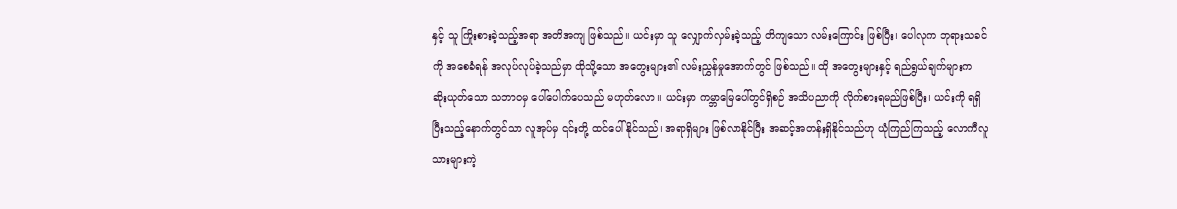နှင့် သူ ကြိုးစားခဲ့သည့်အရာ အတိအကျ ဖြစ်သည်။ ယင်းမှာ သူ လျှောက်လှမ်းခဲ့သည့် တိကျသော လမ်းကြောင်း ဖြစ်ပြီး၊ ပေါလုက ဘုရားသခင်ကို အစေခံရန် အလုပ်လုပ်ခဲ့သည်မှာ ထိုသို့သော အတွေးများ၏ လမ်းညွှန်မှုအောက်တွင် ဖြစ်သည်။ ထို အတွေးများနှင့် ရည်ရွယ်ချက်များက ဆိုးယုတ်သော သဘာဝမှ ပေါ်ပေါက်ပေသည် မဟုတ်လော။ ယင်းမှာ ကမ္ဘာမြေပေါ်တွင်ရှိစဉ် အသိပညာကို လိုက်စားရမည်ဖြစ်ပြီး၊ ယင်းကို ရရှိပြီးသည့်နောက်တွင်သာ လူအုပ်မှ ၎င်းတို့ ထင်ပေါ်နိုင်သည်၊ အရာရှိများ ဖြစ်လာနိုင်ပြီး အဆင့်အတန်းရှိနိုင်သည်ဟု ယုံကြည်ကြသည့် လောကီလူသားများကဲ့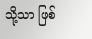သို့သာ ဖြစ်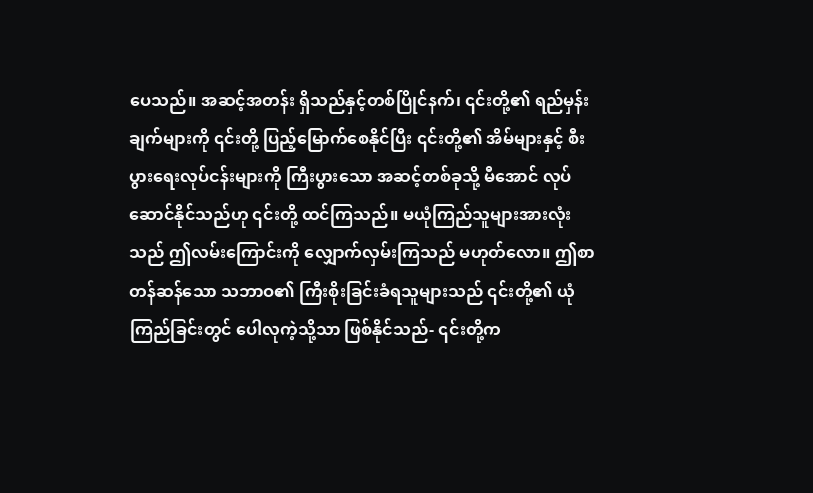ပေသည်။ အဆင့်အတန်း ရှိသည်နှင့်တစ်ပြိုင်နက်၊ ၎င်းတို့၏ ရည်မှန်းချက်များကို ၎င်းတို့ ပြည့်မြောက်စေနိုင်ပြီး ၎င်းတို့၏ အိမ်များနှင့် စီးပွားရေးလုပ်ငန်းများကို ကြီးပွားသော အဆင့်တစ်ခုသို့ မီအောင် လုပ်ဆောင်နိုင်သည်ဟု ၎င်းတို့ ထင်ကြသည်။ မယုံကြည်သူများအားလုံးသည် ဤလမ်းကြောင်းကို လျှောက်လှမ်းကြသည် မဟုတ်လော။ ဤစာတန်ဆန်သော သဘာဝ၏ ကြီးစိုးခြင်းခံရသူများသည် ၎င်းတို့၏ ယုံကြည်ခြင်းတွင် ပေါလုကဲ့သို့သာ ဖြစ်နိုင်သည်- ၎င်းတို့က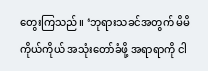တွေးကြသည်။ ‘ဘုရားသခင်အတွက် မိမိကိုယ်ကိုယ် အသုံးတော်ခံဖို့ အရာရာကို ငါ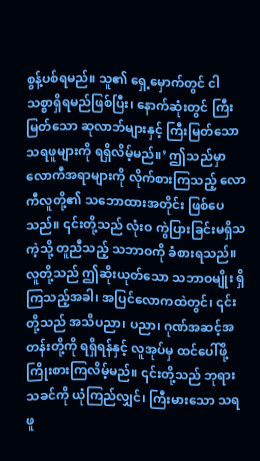စွန့်ပစ်ရမည်။ သူ၏ ရှေ့မှောက်တွင် ငါ သစ္စာရှိရမည်ဖြစ်ပြီး၊ နောက်ဆုံးတွင် ကြီးမြတ်သော ဆုလာဘ်များနှင့် ကြီးမြတ်သော သရဖူများကို ရရှိလိမ့်မည်။’ ဤသည်မှာ လောကီအရာများကို လိုက်စားကြသည့် လောကီလူတို့၏ သဘောထားအတိုင်း ဖြစ်ပေသည်။ ၎င်းတို့သည် လုံးဝ ကွဲပြားခြင်းမရှိသကဲ့သို့ တူညီသည့် သဘာဝကို ခံစားရသည်။ လူတို့သည် ဤဆိုးယုတ်သော သဘာဝမျိုး ရှိကြသည့်အခါ၊ အပြင်လောကထဲတွင်၊ ၎င်းတို့သည် အသိပညာ၊ ပညာ၊ ဂုဏ်အဆင့်အတန်းတို့ကို ရရှိရန်နှင့် လူအုပ်မှ ထင်ပေါ်ဖို့ ကြိုးစားကြလိမ့်မည်။ ၎င်းတို့သည် ဘုရားသခင်ကို ယုံကြည်လျှင်၊ ကြီးမားသော သရဖူ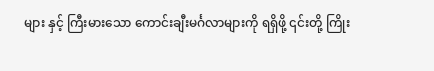များ နှင့် ကြီးမားသော ကောင်းချီးမင်္ဂလာများကို ရရှိဖို့ ၎င်းတို့ ကြိုး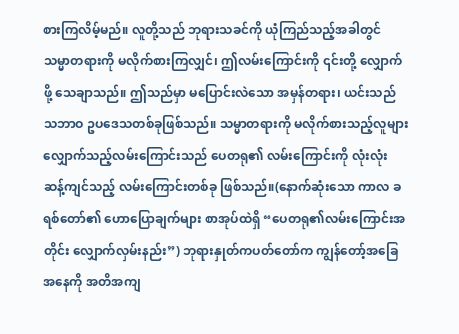စားကြလိမ့်မည်။ လူတို့သည် ဘုရားသခင်ကို ယုံကြည်သည့်အခါတွင် သမ္မာတရားကို မလိုက်စားကြလျှင်၊ ဤလမ်းကြောင်းကို ၎င်းတို့ လျှောက်ဖို့ သေချာသည်။ ဤသည်မှာ မပြောင်းလဲသော အမှန်တရား၊ ယင်းသည် သဘာဝ ဥပဒေသတစ်ခုဖြစ်သည်။ သမ္မာတရားကို မလိုက်စားသည့်လူများ လျှောက်သည့်လမ်းကြောင်းသည် ပေတရု၏ လမ်းကြောင်းကို လုံးလုံး ဆန့်ကျင်သည့် လမ်းကြောင်းတစ်ခု ဖြစ်သည်။(နောက်ဆုံးသော ကာလ ခရစ်တော်၏ ဟောပြောချက်များ စာအုပ်ထဲရှိ “ပေတရု၏လမ်းကြောင်းအတိုင်း လျှောက်လှမ်းနည်း”) ဘုရားနှုတ်ကပတ်တော်က ကျွန်တော့်အခြေအနေကို အတိအကျ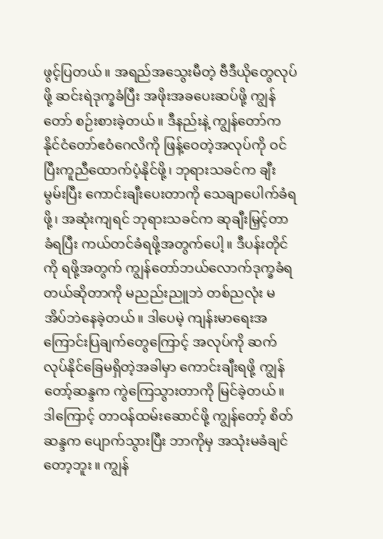ဖွင့်ပြတယ်။ အရည်အသွေးမီတဲ့ ဗီဒီယိုတွေလုပ်ဖို့ ဆင်းရဲဒုက္ခခံပြီး အဖိုးအခပေးဆပ်ဖို့ ကျွန်တော် စဉ်းစားခဲ့တယ်။ ဒီနည်းနဲ့ ကျွန်တော်က နိုင်ငံတော်ဧဝံဂေလိကို ဖြန့်ဝေတဲ့အလုပ်ကို ဝင်ပြီးကူညီထောက်ပံ့နိုင်ဖို့၊ ဘုရားသခင်က ချီးမွမ်းပြီး ကောင်းချီးပေးတာကို သေချာပေါက်ခံရဖို့၊ အဆုံးကျရင် ဘုရားသခင်က ဆုချီးမြှင့်တာခံရပြီး ကယ်တင်ခံရဖို့အတွက်ပေါ့။ ဒီပန်းတိုင်ကို ရဖို့အတွက် ကျွန်တော်ဘယ်လောက်ဒုက္ခခံရတယ်ဆိုတာကို မညည်းညူဘဲ တစ်ညလုံး မအိပ်ဘဲနေခဲ့တယ်။ ဒါပေမဲ့ ကျန်းမာရေးအကြောင်းပြချက်တွေကြောင့် အလုပ်ကို ဆက်လုပ်နိုင်ခြေမရှိတဲ့အခါမှာ ကောင်းချီးရဖို့ ကျွန်တော့်ဆန္ဒက ကွဲကြေသွားတာကို မြင်ခဲ့တယ်။ ဒါကြောင့် တာဝန်ထမ်းဆောင်ဖို့ ကျွန်တော့် စိတ်ဆန္ဒက ပျောက်သွားပြီး ဘာကိုမှ အသုံးမခံချင်တော့ဘူး။ ကျွန်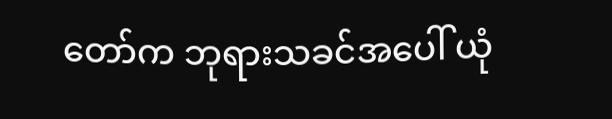တော်က ဘုရားသခင်အပေါ် ယုံ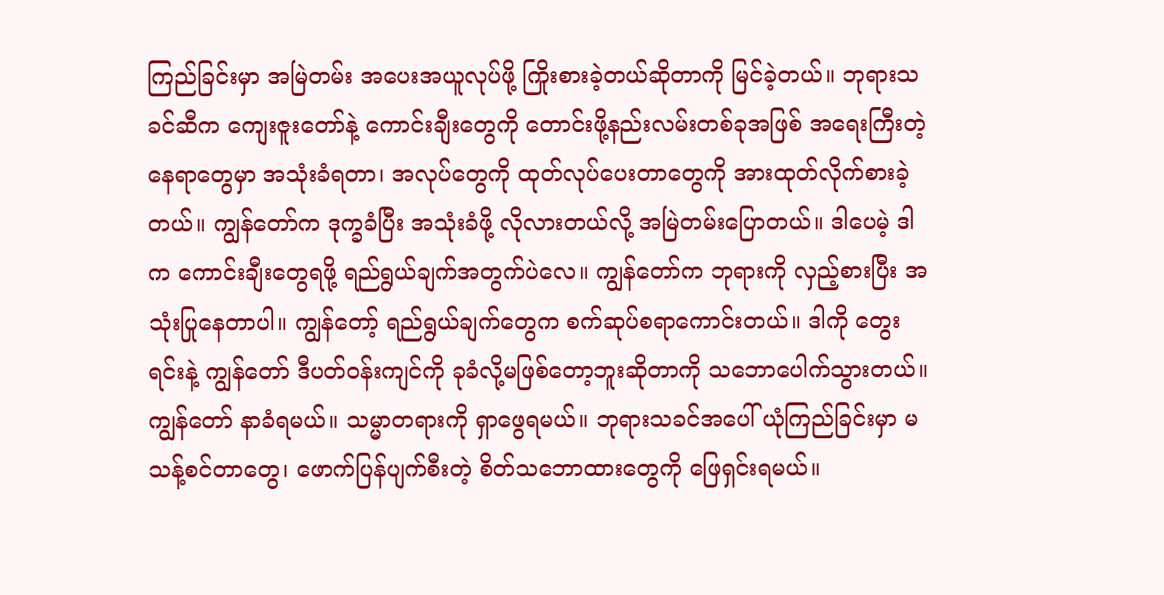ကြည်ခြင်းမှာ အမြဲတမ်း အပေးအယူလုပ်ဖို့ ကြိုးစားခဲ့တယ်ဆိုတာကို မြင်ခဲ့တယ်။ ဘုရားသခင်ဆီက ကျေးဇူးတော်နဲ့ ကောင်းချီးတွေကို တောင်းဖို့နည်းလမ်းတစ်ခုအဖြစ် အရေးကြီးတဲ့နေရာတွေမှာ အသုံးခံရတာ၊ အလုပ်တွေကို ထုတ်လုပ်ပေးတာတွေကို အားထုတ်လိုက်စားခဲ့တယ်။ ကျွန်တော်က ဒုက္ခခံပြီး အသုံးခံဖို့ လိုလားတယ်လို့ အမြဲတမ်းပြောတယ်။ ဒါပေမဲ့ ဒါက ကောင်းချီးတွေရဖို့ ရည်ရွယ်ချက်အတွက်ပဲလေ။ ကျွန်တော်က ဘုရားကို လှည့်စားပြီး အသုံးပြုနေတာပါ။ ကျွန်တော့် ရည်ရွယ်ချက်တွေက စက်ဆုပ်စရာကောင်းတယ်။ ဒါကို တွေးရင်းနဲ့ ကျွန်တော် ဒီပတ်ဝန်းကျင်ကို ခုခံလို့မဖြစ်တော့ဘူးဆိုတာကို သဘောပေါက်သွားတယ်။ ကျွန်တော် နာခံရမယ်။ သမ္မာတရားကို ရှာဖွေရမယ်။ ဘုရားသခင်အပေါ် ယုံကြည်ခြင်းမှာ မသန့်စင်တာတွေ၊ ဖောက်ပြန်ပျက်စီးတဲ့ စိတ်သဘောထားတွေကို ဖြေရှင်းရမယ်။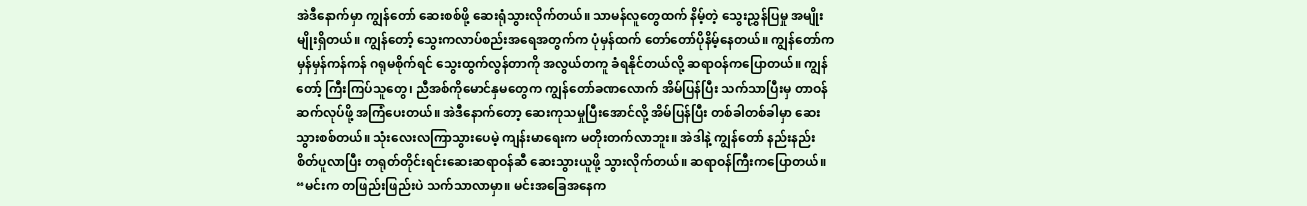အဲဒီနောက်မှာ ကျွန်တော် ဆေးစစ်ဖို့ ဆေးရုံသွားလိုက်တယ်။ သာမန်လူတွေထက် နိမ့်တဲ့ သွေးညွှန်ပြမှု အမျိုးမျိုးရှိတယ်။ ကျွန်တော့် သွေးကလာပ်စည်းအရေအတွက်က ပုံမှန်ထက် တော်တော်ပိုနိမ့်နေတယ်။ ကျွန်တော်က မှန်မှန်ကန်ကန် ဂရုမစိုက်ရင် သွေးထွက်လွန်တာကို အလွယ်တကူ ခံရနိုင်တယ်လို့ ဆရာဝန်ကပြောတယ်။ ကျွန်တော့် ကြီးကြပ်သူတွေ၊ ညီအစ်ကိုမောင်နှမတွေက ကျွန်တော်ခဏလောက် အိမ်ပြန်ပြီး သက်သာပြီးမှ တာဝန်ဆက်လုပ်ဖို့ အကြံပေးတယ်။ အဲဒီနောက်တော့ ဆေးကုသမှုပြီးအောင်လို့ အိမ်ပြန်ပြီး တစ်ခါတစ်ခါမှာ ဆေးသွားစစ်တယ်။ သုံးလေးလကြာသွားပေမဲ့ ကျန်းမာရေးက မတိုးတက်လာဘူး။ အဲဒါနဲ့ ကျွန်တော် နည်းနည်းစိတ်ပူလာပြီး တရုတ်တိုင်းရင်းဆေးဆရာဝန်ဆီ ဆေးသွားယူဖို့ သွားလိုက်တယ်။ ဆရာဝန်ကြီးကပြောတယ်။ “မင်းက တဖြည်းဖြည်းပဲ သက်သာလာမှာ။ မင်းအခြေအနေက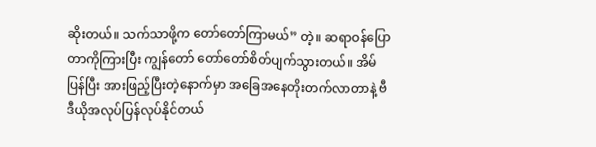ဆိုးတယ်။ သက်သာဖို့က တော်တော်ကြာမယ်” တဲ့။ ဆရာဝန်ပြောတာကိုကြားပြီး ကျွန်တော် တော်တော်စိတ်ပျက်သွားတယ်။ အိမ်ပြန်ပြီး အားဖြည့်ပြီးတဲ့နောက်မှာ အခြေအနေတိုးတက်လာတာနဲ့ ဗီဒီယိုအလုပ်ပြန်လုပ်နိုင်တယ်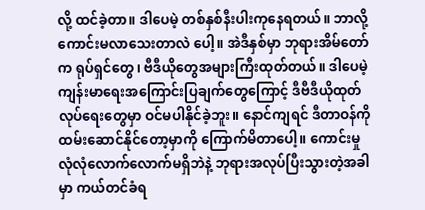လို့ ထင်ခဲ့တာ။ ဒါပေမဲ့ တစ်နှစ်နီးပါးကုနေရတယ်။ ဘာလို့ကောင်းမလာသေးတာလဲ ပေါ့။ အဲဒီနှစ်မှာ ဘုရားအိမ်တော်က ရုပ်ရှင်တွေ၊ ဗီဒီယိုတွေအများကြီးထုတ်တယ်။ ဒါပေမဲ့ ကျန်းမာရေးအကြောင်းပြချက်တွေကြောင့် ဒီဗီဒီယိုထုတ်လုပ်ရေးတွေမှာ ဝင်မပါနိုင်ခဲ့ဘူး။ နောင်ကျရင် ဒီတာဝန်ကို ထမ်းဆောင်နိုင်တော့မှာကို ကြောက်မိတာပေါ့။ ကောင်းမှု လုံလုံလောက်လောက်မရှိဘဲနဲ့ ဘုရားအလုပ်ပြီးသွားတဲ့အခါမှာ ကယ်တင်ခံရ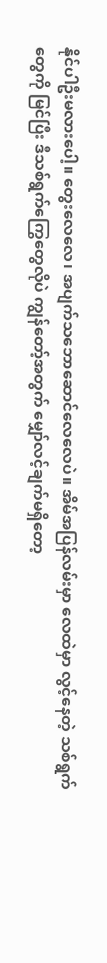နိုင်ပါဦးမလားပေါ့။ တွေးလေလေ၊ အပျက်သဘောဆောင်လေလေပဲ။ အိမ်အပြန်လမ်းမှာ လေထဲမှာ လွင့်နေတဲ့ သစ်ရွက်တွေကို မြင်ပြီး ဒီသစ်ရွက်ကြွေတွေလိုပဲ ကျွန်တော့်အတွက် မျှော်လင့်ချက်မရှိတော့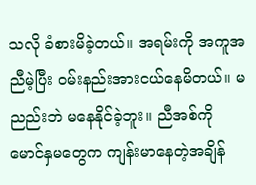သလို ခံစားမိခဲ့တယ်။ အရမ်းကို အကူအညီမဲ့ပြီး ဝမ်းနည်းအားငယ်နေမိတယ်။ မညည်းဘဲ မနေနိုင်ခဲ့ဘူး။ ညီအစ်ကိုမောင်နှမတွေက ကျန်းမာနေတဲ့အချိန်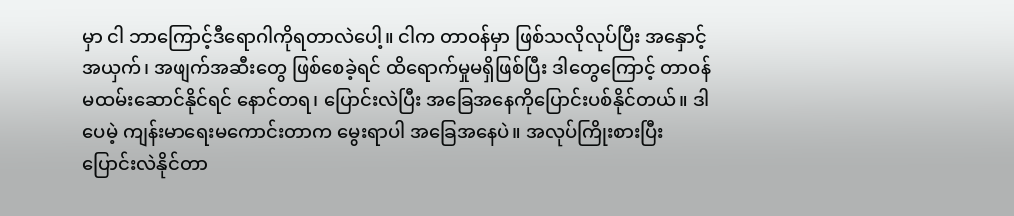မှာ ငါ ဘာကြောင့်ဒီရောဂါကိုရတာလဲပေါ့။ ငါက တာဝန်မှာ ဖြစ်သလိုလုပ်ပြီး အနှောင့်အယှက်၊ အဖျက်အဆီးတွေ ဖြစ်စေခဲ့ရင် ထိရောက်မှုမရှိဖြစ်ပြီး ဒါတွေကြောင့် တာဝန်မထမ်းဆောင်နိုင်ရင် နောင်တရ၊ ပြောင်းလဲပြီး အခြေအနေကိုပြောင်းပစ်နိုင်တယ်။ ဒါပေမဲ့ ကျန်းမာရေးမကောင်းတာက မွေးရာပါ အခြေအနေပဲ။ အလုပ်ကြိုးစားပြီး ပြောင်းလဲနိုင်တာ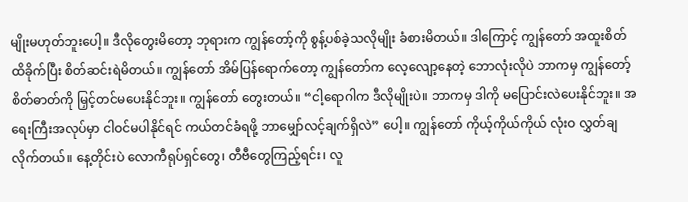မျိုးမဟုတ်ဘူးပေါ့။ ဒီလိုတွေးမိတော့ ဘုရားက ကျွန်တော့်ကို စွန့်ပစ်ခဲ့သလိုမျိုး ခံစားမိတယ်။ ဒါကြောင့် ကျွန်တော် အထူးစိတ်ထိခိုက်ပြီး စိတ်ဆင်းရဲမိတယ်။ ကျွန်တော် အိမ်ပြန်ရောက်တော့ ကျွန်တော်က လေ့လျော့နေတဲ့ ဘောလုံးလိုပဲ ဘာကမှ ကျွန်တော့်စိတ်ဓာတ်ကို မြှင့်တင်မပေးနိုင်ဘူး။ ကျွန်တော် တွေးတယ်။ “ငါ့ရောဂါက ဒီလိုမျိုးပဲ။ ဘာကမှ ဒါကို မပြောင်းလဲပေးနိုင်ဘူး။ အရေးကြီးအလုပ်မှာ ငါဝင်မပါနိုင်ရင် ကယ်တင်ခံရဖို့ ဘာမျှော်လင့်ချက်ရှိလဲ” ပေါ့။ ကျွန်တော် ကိုယ့်ကိုယ်ကိုယ် လုံးဝ လွှတ်ချလိုက်တယ်။ နေ့တိုင်းပဲ လောကီရုပ်ရှင်တွေ၊ တီဗီတွေကြည့်ရင်း၊ လူ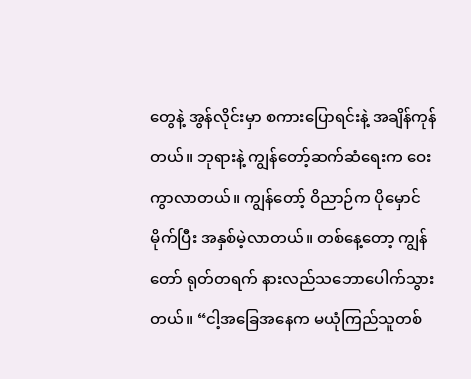တွေနဲ့ အွန်လိုင်းမှာ စကားပြောရင်းနဲ့ အချိန်ကုန်တယ်။ ဘုရားနဲ့ ကျွန်တော့်ဆက်ဆံရေးက ဝေးကွာလာတယ်။ ကျွန်တော့် ဝိညာဉ်က ပိုမှောင်မိုက်ပြီး အနှစ်မဲ့လာတယ်။ တစ်နေ့တော့ ကျွန်တော် ရုတ်တရက် နားလည်သဘောပေါက်သွားတယ်။ “ငါ့အခြေအနေက မယုံကြည်သူတစ်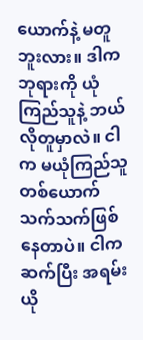ယောက်နဲ့ မတူဘူးလား။ ဒါက ဘုရားကို ယုံကြည်သူနဲ့ ဘယ်လိုတူမှာလဲ။ ငါက မယုံကြည်သူတစ်ယောက် သက်သက်ဖြစ်နေတာပဲ။ ငါက ဆက်ပြီး အရမ်း ယို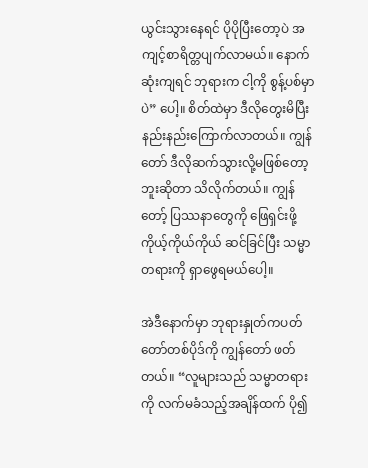ယွင်းသွားနေရင် ပိုပိုပြီးတော့ပဲ အကျင့်စာရိတ္တပျက်လာမယ်။ နောက်ဆုံးကျရင် ဘုရားက ငါ့ကို စွန့်ပစ်မှာပဲ” ပေါ့။ စိတ်ထဲမှာ ဒီလိုတွေးမိပြီး နည်းနည်းကြောက်လာတယ်။ ကျွန်တော် ဒီလိုဆက်သွားလို့မဖြစ်တော့ဘူးဆိုတာ သိလိုက်တယ်။ ကျွန်တော့် ပြဿနာတွေကို ဖြေရှင်းဖို့ ကိုယ့်ကိုယ်ကိုယ် ဆင်ခြင်ပြီး သမ္မာတရားကို ရှာဖွေရမယ်ပေါ့။

အဲဒီနောက်မှာ ဘုရားနှုတ်ကပတ်တော်တစ်ပိုဒ်ကို ကျွန်တော် ဖတ်တယ်။ “လူများသည် သမ္မာတရားကို လက်မခံသည့်အချိန်ထက် ပို၍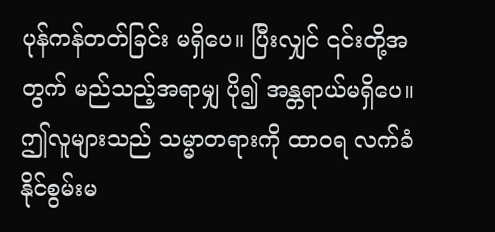ပုန်ကန်တတ်ခြင်း မရှိပေ။ ပြီးလျှင် ၎င်းတို့အတွက် မည်သည့်အရာမျှ ပို၍ အန္တရာယ်မရှိပေ။ ဤလူများသည် သမ္မာတရားကို ထာဝရ လက်ခံနိုင်စွမ်းမ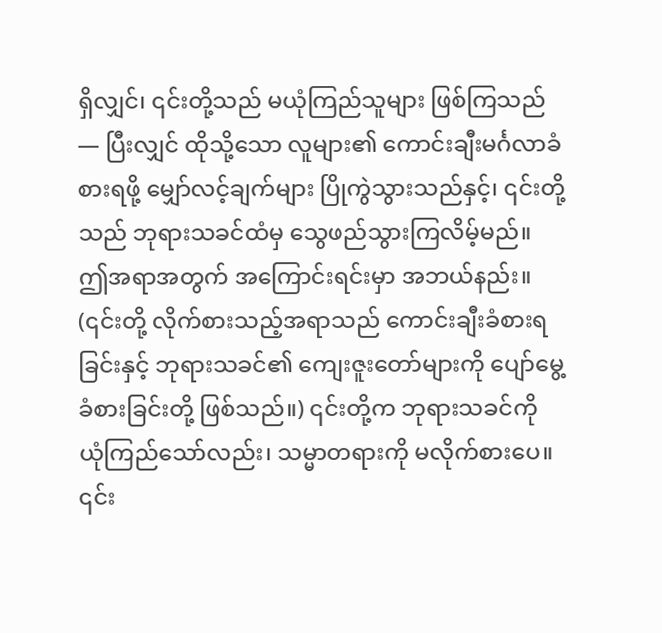ရှိလျှင်၊ ၎င်းတို့သည် မယုံကြည်သူများ ဖြစ်ကြသည်— ပြီးလျှင် ထိုသို့သော လူများ၏ ကောင်းချီးမင်္ဂလာခံစားရဖို့ မျှော်လင့်ချက်များ ပြိုကွဲသွားသည်နှင့်၊ ၎င်းတို့သည် ဘုရားသခင်ထံမှ သွေဖည်သွားကြလိမ့်မည်။ ဤအရာအတွက် အကြောင်းရင်းမှာ အဘယ်နည်း။ (၎င်းတို့ လိုက်စားသည့်အရာသည် ကောင်းချီးခံစားရခြင်းနှင့် ဘုရားသခင်၏ ကျေးဇူးတော်များကို ပျော်မွေ့ခံစားခြင်းတို့ ဖြစ်သည်။) ၎င်းတို့က ဘုရားသခင်ကို ယုံကြည်သော်လည်း၊ သမ္မာတရားကို မလိုက်စားပေ။ ၎င်း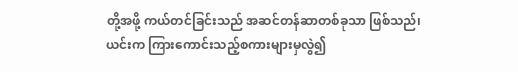တို့အဖို့ ကယ်တင်ခြင်းသည် အဆင်တန်ဆာတစ်ခုသာ ဖြစ်သည်၊ ယင်းက ကြားကောင်းသည့်စကားများမှလွဲ၍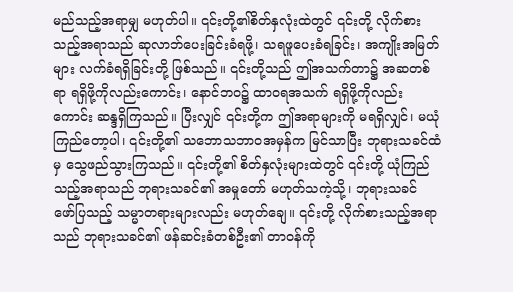မည်သည့်အရာမျှ မဟုတ်ပါ။ ၎င်းတို့၏စိတ်နှလုံးထဲတွင် ၎င်းတို့ လိုက်စားသည့်အရာသည် ဆုလာဘ်ပေးခြင်းခံရဖို့၊ သရဖူပေးခံရခြင်း၊ အကျိုးအမြတ်များ လက်ခံရရှိခြင်းတို့ ဖြစ်သည်။ ၎င်းတို့သည် ဤအသက်တာ၌ အဆတစ်ရာ ရရှိဖို့ကိုလည်းကောင်း၊ နောင်ဘဝ၌ ထာဝရအသက် ရရှိဖို့ကိုလည်းကောင်း ဆန္ဒရှိကြသည်။ ပြီးလျှင် ၎င်းတို့က ဤအရာများကို မရရှိလျှင်၊ မယုံကြည်တော့ပါ၊ ၎င်းတို့၏ သ‌ဘောသဘာဝအမှန်က မြင်သာပြီး ဘုရားသခင်ထံမှ သွေဖည်သွားကြသည်။ ၎င်းတို့၏ စိတ်နှလုံးများထဲတွင် ၎င်းတို့ ယုံကြည်သည့်အရာသည် ဘုရားသခင်၏ အမှုတော် မဟုတ်သကဲ့သို့၊ ဘုရားသခင် ဖော်ပြသည့် သမ္မာတရားများလည်း မဟုတ်ချေ။ ၎င်းတို့ လိုက်စားသည့်အရာသည် ဘုရားသခင်၏ ဖန်ဆင်းခံတစ်ဦး၏ တာဝန်ကို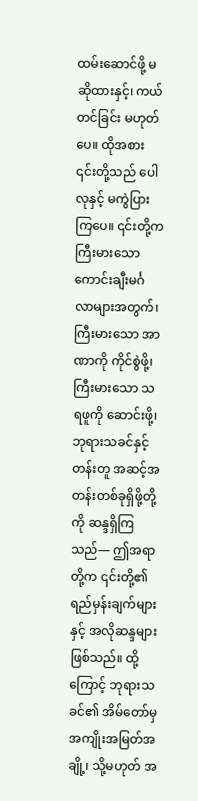ထမ်းဆောင်ဖို့ မဆိုထားနှင့်၊ ကယ်တင်ခြင်း မဟုတ်ပေ။ ထိုအစား ၎င်းတို့သည် ပေါလုနှင့် မကွဲပြားကြပေ။ ၎င်းတို့က ကြီးမားသော ကောင်းချီးမင်္ဂလာများအတွက်၊ ကြီးမားသော အာဏာကို ကိုင်စွဲဖို့၊ ကြီးမားသော သရဖူကို ဆောင်းဖို့၊ ဘုရားသခင်နှင့် တန်းတူ အဆင့်အတန်းတစ်ခုရှိဖို့တို့ကို ဆန္ဒရှိကြသည်— ဤအရာတို့က ၎င်းတို့၏ ရည်မှန်းချက်များနှင့် အလိုဆန္ဒများဖြစ်သည်။ ထို့ကြောင့် ဘုရားသခင်၏ အိမ်တော်မှ အကျိုးအမြတ်အချို့၊ သို့မဟုတ် အ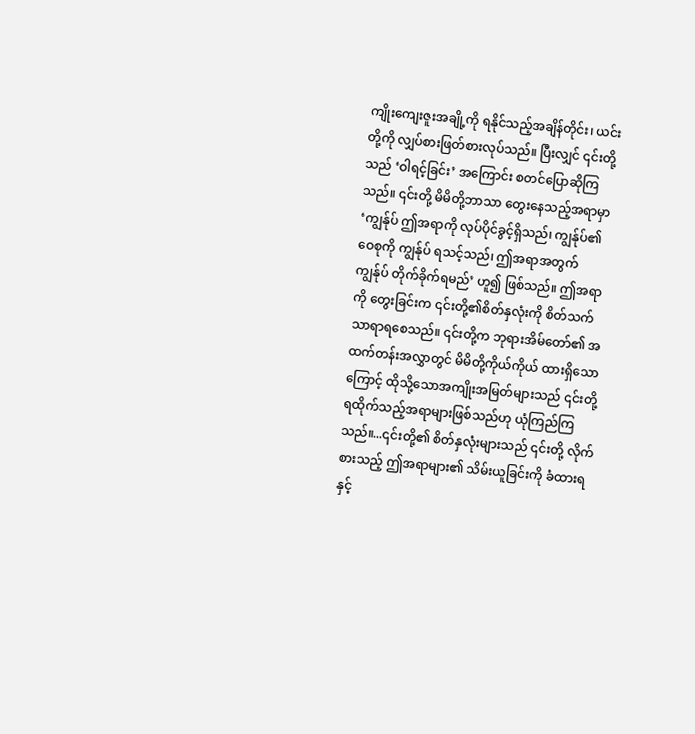ကျိုးကျေးဇူးအချို့ကို ရနိုင်သည့်အချိန်တိုင်း၊ ယင်းတို့ကို လျှပ်စားဖြတ်စားလုပ်သည်။ ပြီးလျှင် ၎င်းတို့သည် ‘ဝါရင့်ခြင်း’ အကြောင်း စတင်ပြောဆိုကြသည်။ ၎င်းတို့ မိမိတို့ဘာသာ တွေးနေသည့်အရာမှာ ‘ကျွန်ုပ် ဤအရာကို လုပ်ပိုင်ခွင့်ရှိသည်၊ ကျွန်ုပ်၏ ဝေစုကို ကျွန်ုပ် ရသင့်သည်၊ ဤအရာအတွက် ကျွန်ုပ် တိုက်ခိုက်ရမည်’ ဟူ၍ ဖြစ်သည်။ ဤအရာကို တွေးခြင်းက ၎င်းတို့၏စိတ်နှလုံးကို စိတ်သက်သာရာရစေသည်။ ၎င်းတို့က ဘုရားအိမ်တော်၏ အထက်တန်းအလွှာတွင် မိမိတို့ကိုယ်ကိုယ် ထားရှိသောကြောင့် ထိုသို့သောအကျိုးအမြတ်များသည် ၎င်းတို့ ရထိုက်သည့်အရာများဖြစ်သည်ဟု ယုံကြည်ကြသည်။...၎င်းတို့၏ စိတ်နှလုံးများသည် ၎င်းတို့ လိုက်စားသည့် ဤအရာများ၏ သိမ်းယူခြင်းကို ခံထားရနှင့်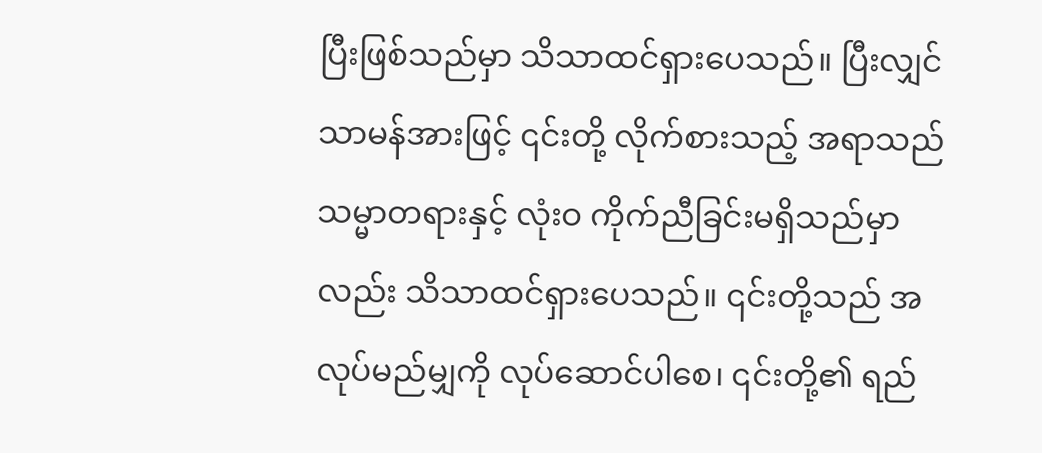ပြီးဖြစ်သည်မှာ သိသာထင်ရှားပေသည်။ ပြီးလျှင် သာမန်အားဖြင့် ၎င်းတို့ လိုက်စားသည့် အရာသည် သမ္မာတရားနှင့် လုံးဝ ကိုက်ညီခြင်းမရှိသည်မှာလည်း သိသာထင်ရှားပေသည်။ ၎င်းတို့သည် အလုပ်မည်မျှကို လုပ်ဆောင်ပါစေ၊ ၎င်းတို့၏ ရည်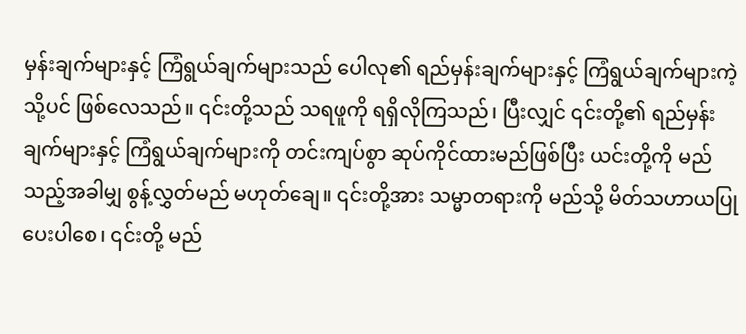မှန်းချက်များနှင့် ကြံရွယ်ချက်များသည် ပေါလု၏ ရည်မှန်းချက်များနှင့် ကြံရွယ်ချက်များကဲ့သို့ပင် ဖြစ်လေသည်။ ၎င်းတို့သည် သရဖူကို ရရှိလိုကြသည်၊ ပြီးလျှင် ၎င်းတို့၏ ရည်မှန်းချက်များနှင့် ကြံရွယ်ချက်များကို တင်းကျပ်စွာ ဆုပ်ကိုင်ထားမည်ဖြစ်ပြီး ယင်းတို့ကို မည်သည့်အခါမျှ စွန့်လွှတ်မည် မဟုတ်ချေ။ ၎င်းတို့အား သမ္မာတရားကို မည်သို့ မိတ်သဟာယပြုပေးပါစေ၊ ၎င်းတို့ မည်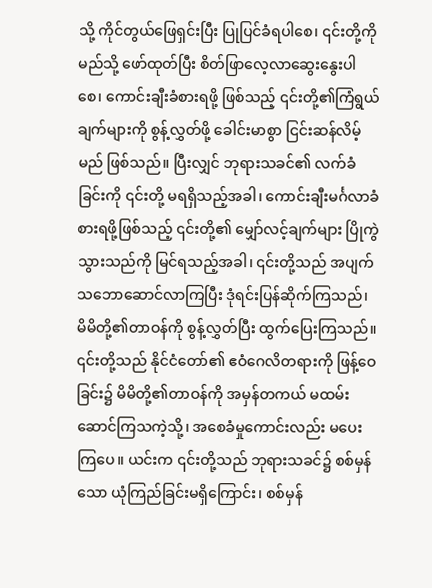သို့ ကိုင်တွယ်ဖြေရှင်းပြီး ပြုပြင်ခံရပါစေ၊ ၎င်းတို့ကို မည်သို့ ဖော်ထုတ်ပြီး စိတ်ဖြာလေ့လာဆွေးနွေးပါစေ၊ ကောင်းချီးခံစားရဖို့ ဖြစ်သည့် ၎င်းတို့၏ကြံရွယ်ချက်များကို စွန့်လွှတ်ဖို့ ခေါင်းမာစွာ ငြင်းဆန်လိမ့်မည် ဖြစ်သည်။ ပြီးလျှင် ဘုရားသခင်၏ လက်ခံခြင်းကို ၎င်းတို့ မရရှိသည့်အခါ၊ ကောင်းချီးမင်္ဂလာခံစားရဖို့ဖြစ်သည့် ၎င်းတို့၏ မျှော်လင့်ချက်များ ပြိုကွဲသွားသည်ကို မြင်ရသည့်အခါ၊ ၎င်းတို့သည် အပျက်သဘောဆောင်လာကြပြီး ဒုံရင်းပြန်ဆိုက်ကြသည်၊ မိမိတို့၏တာဝန်ကို စွန့်လွှတ်ပြီး ထွက်ပြေးကြသည်။ ၎င်းတို့သည် နိုင်ငံတော်၏ ဧဝံဂေလိတရားကို ဖြန့်ဝေခြင်း၌ မိမိတို့၏တာဝန်ကို အမှန်တကယ် မထမ်းဆောင်ကြသကဲ့သို့၊ အစေခံမှုကောင်းလည်း မပေးကြပေ။ ယင်းက ၎င်းတို့သည် ဘုရားသခင်၌ စစ်မှန်သော ယုံကြည်ခြင်းမရှိကြောင်း၊ စစ်မှန်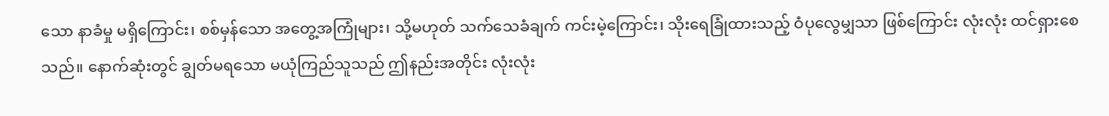သော နာခံမှု မရှိကြောင်း၊ စစ်မှန်သော အတွေ့အကြုံများ၊ သို့မဟုတ် သက်သေခံချက် ကင်းမဲ့ကြောင်း၊ သိုးရေခြုံထားသည့် ဝံပုလွေမျှသာ ဖြစ်ကြောင်း လုံးလုံး ထင်ရှားစေသည်။ နောက်ဆုံးတွင် ချွတ်မရသော မယုံကြည်သူသည် ဤနည်းအတိုင်း လုံးလုံး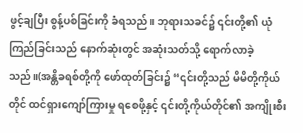ဖွင့်ချပြီး စွန့်ပစ်ခြင်းကို ခံရသည်။ ဘုရားသခင်၌ ၎င်းတို့၏ ယုံကြည်ခြင်းသည် နောက်ဆုံးတွင် အဆုံးသတ်သို့ ရောက်လာခဲ့သည်။(အန္တိခရစ်တို့ကို ဖော်ထုတ်ခြင်း၌ “၎င်းတို့သည် မိမိတို့ကိုယ်တိုင် ထင်ရှားကျော်ကြားမှု ရစေဖို့နှင့် ၎င်းတို့ကိုယ်တိုင်၏ အကျိုးစီး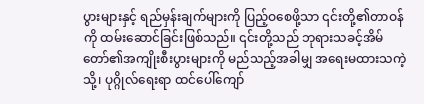ပွားများနှင့် ရည်မှန်းချက်များကို ပြည့်ဝစေဖို့သာ ၎င်းတို့၏တာဝန်ကို ထမ်းဆောင်ခြင်းဖြစ်သည်။ ၎င်းတို့သည် ဘုရားသခင့်အိမ်တော်၏အကျိုးစီးပွားများကို မည်သည့်အခါမျှ အရေးမထားသကဲ့သို့၊ ပုဂ္ဂိုလ်ရေးရာ ထင်ပေါ်ကျော်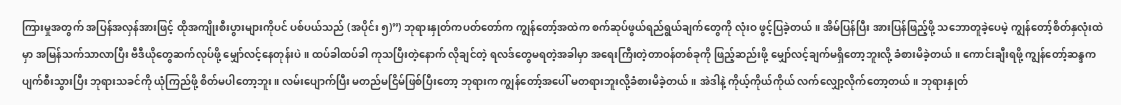ကြားမှုအတွက် အပြန်အလှန်အားဖြင့် ထိုအကျိုးစီးပွားများကိုပင် ပစ်ပယ်သည် (အပိုင်း ၅)”) ဘုရားနှုတ်ကပတ်တော်က ကျွန်တော့်အထဲက စက်ဆုပ်ဖွယ်ရည်ရွယ်ချက်တွေကို လုံးဝ ဖွင့်ပြခဲ့တယ်။ အိမ်ပြန်ပြီး အားပြန်ဖြည့်ဖို့ သဘောတူခဲ့ပေမဲ့ ကျွန်တော့်စိတ်နှလုံးထဲမှာ အမြန်သက်သာလာပြီး ဗီဒီယိုတွေဆက်လုပ်ဖို့ မျှော်လင့်နေတုန်းပဲ။ ထပ်ခါထပ်ခါ ကုသပြီးတဲ့နောက် လိုချင်တဲ့ ရလဒ်တွေမရတဲ့အခါမှာ အရေးကြီးတဲ့တာဝန်တစ်ခုကို ဖြည့်ဆည်းဖို့ မျှော်လင့်ချက်မရှိတော့ဘူးလို့ ခံစားမိခဲ့တယ်။ ကောင်းချီးရဖို့ ကျွန်တော့်ဆန္ဒကပျက်စီးသွားပြီး ဘုရားသခင်ကို ယုံကြည်ဖို့ စိတ်မပါတော့ဘူး။ လမ်းပျောက်ပြီး မတည်မငြိမ်ဖြစ်ပြီးတော့ ဘုရားက ကျွန်တော့်အပေါ် မတရားဘူးလို့ခံစားမိခဲ့တယ်။ အဲဒါနဲ့ ကိုယ့်ကိုယ်ကိုယ် လက်လျှော့လိုက်တော့တယ်။ ဘုရားနှုတ်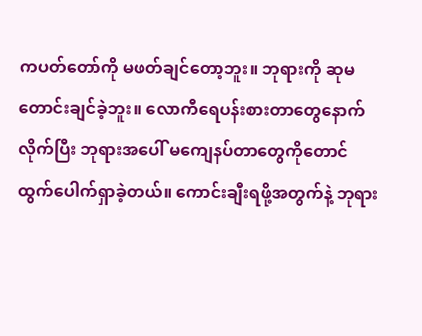ကပတ်တော်ကို မဖတ်ချင်တော့ဘူး။ ဘုရားကို ဆုမတောင်းချင်ခဲ့ဘူး။ လောကီရေပန်းစားတာတွေနောက်လိုက်ပြီး ဘုရားအပေါ် မကျေနပ်တာတွေကိုတောင် ထွက်ပေါက်ရှာခဲ့တယ်။ ကောင်းချီးရဖို့အတွက်နဲ့ ဘုရား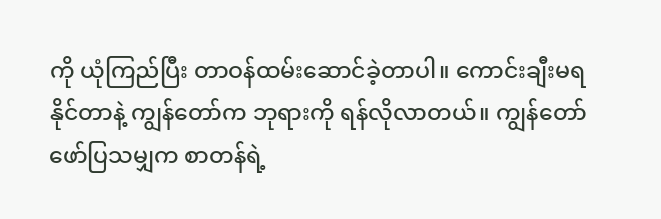ကို ယုံကြည်ပြီး တာဝန်ထမ်းဆောင်ခဲ့တာပါ။ ကောင်းချီးမရနိုင်တာနဲ့ ကျွန်တော်က ဘုရားကို ရန်လိုလာတယ်။ ကျွန်တော် ဖော်ပြသမျှက စာတန်ရဲ့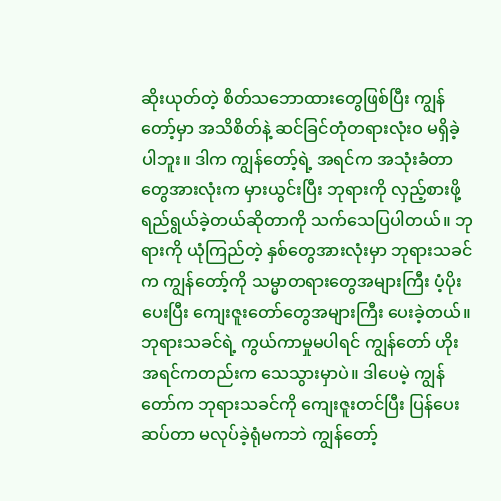ဆိုးယုတ်တဲ့ စိတ်သဘောထားတွေဖြစ်ပြီး ကျွန်တော့်မှာ အသိစိတ်နဲ့ ဆင်ခြင်တုံတရားလုံးဝ မရှိခဲ့ပါဘူး။ ဒါက ကျွန်တော့်ရဲ့ အရင်က အသုံးခံတာတွေအားလုံးက မှားယွင်းပြီး ဘုရားကို လှည့်စားဖို့ရည်ရွယ်ခဲ့တယ်ဆိုတာကို သက်သေပြပါတယ်။ ဘုရားကို ယုံကြည်တဲ့ နှစ်တွေအားလုံးမှာ ဘုရားသခင်က ကျွန်တော့်ကို သမ္မာတရားတွေအများကြီး ပံ့ပိုးပေးပြီး ကျေးဇူးတော်တွေအများကြီး ပေးခဲ့တယ်။ ဘုရားသခင်ရဲ့ ကွယ်ကာမှုမပါရင် ကျွန်တော် ဟိုးအရင်ကတည်းက သေသွားမှာပဲ။ ဒါပေမဲ့ ကျွန်တော်က ဘုရားသခင်ကို ကျေးဇူးတင်ပြီး ပြန်ပေးဆပ်တာ မလုပ်ခဲ့ရုံမကဘဲ ကျွန်တော့်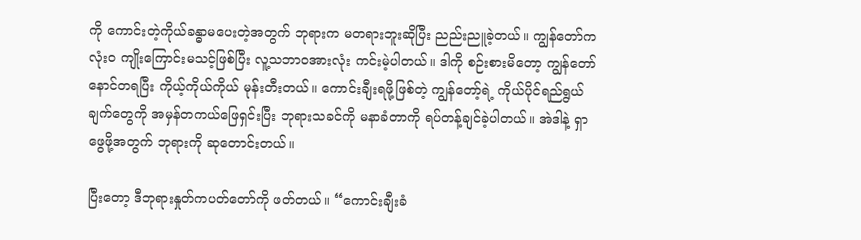ကို ကောင်းတဲ့ကိုယ်ခန္ဓာမပေးတဲ့အတွက် ဘုရားက မတရားဘူးဆိုပြီး ညည်းညူခဲ့တယ်။ ကျွန်တော်က လုံးဝ ကျိုးကြောင်းမသင့်ဖြစ်ပြီး လူ့သဘာဝအားလုံး ကင်းမဲ့ပါတယ်။ ဒါကို စဉ်းစားမိတော့ ကျွန်တော် နောင်တရပြီး ကိုယ့်ကိုယ်ကိုယ် မုန်းတီးတယ်။ ကောင်းချီးရဖို့ဖြစ်တဲ့ ကျွန်တော့်ရဲ့ ကိုယ်ပိုင်ရည်ရွယ်ချက်တွေကို အမှန်တကယ်ဖြေရှင်းပြီး ဘုရားသခင်ကို မနာခံတာကို ရပ်တန့်ချင်ခဲ့ပါတယ်။ အဲဒါနဲ့ ရှာဖွေဖို့အတွက် ဘုရားကို ဆုတောင်းတယ်။

ပြီးတော့ ဒီဘုရားနှုတ်ကပတ်တော်ကို ဖတ်တယ်။ “ကောင်းချီးခံ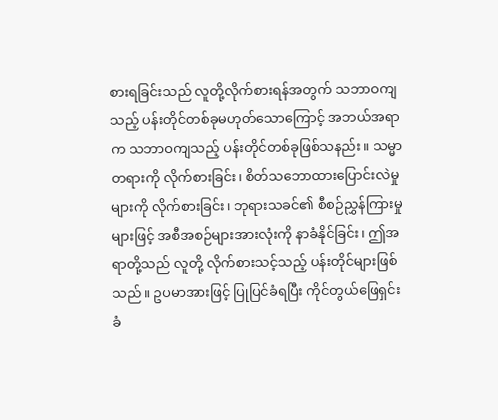စားရခြင်းသည် လူတို့လိုက်စားရန်အတွက် သဘာဝကျသည့် ပန်းတိုင်တစ်ခုမဟုတ်သောကြောင့် အဘယ်အရာက သဘာဝကျသည့် ပန်းတိုင်တစ်ခုဖြစ်သနည်း။ သမ္မာတရားကို လိုက်စားခြင်း၊ စိတ်သဘောထားပြောင်းလဲမှုများကို လိုက်စားခြင်း၊ ဘုရားသခင်၏ စီစဉ်ညွှန်ကြားမှုများဖြင့် အစီအစဉ်များအားလုံးကို နာခံနိုင်ခြင်း၊ ဤအရာတို့သည် လူတို့ လိုက်စားသင့်သည့် ပန်းတိုင်များဖြစ်သည်။ ဥပမာအားဖြင့် ပြုပြင်ခံရပြီး ကိုင်တွယ်ဖြေရှင်းခံ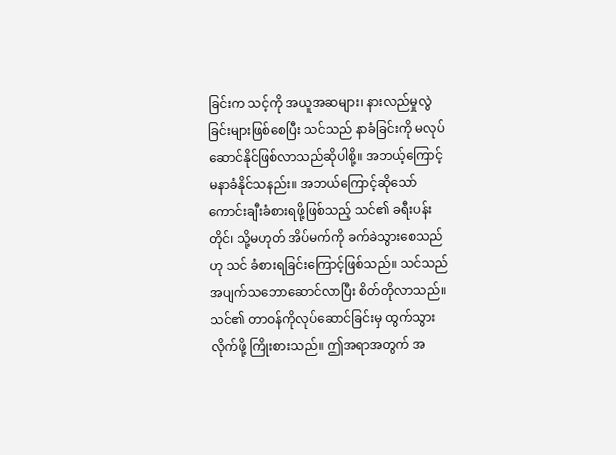ခြင်းက သင့်ကို အယူအဆများ၊ နားလည်မှုလွဲခြင်းများဖြစ်စေပြီး သင်သည် နာခံခြင်းကို မလုပ်ဆောင်နိုင်ဖြစ်လာသည်ဆိုပါစို့။ အဘယ့်ကြောင့် မနာခံနိုင်သနည်း။ အဘယ်ကြောင့်ဆိုသော် ကောင်းချီးခံစားရဖို့ဖြစ်သည့် သင်၏ ခရီးပန်းတိုင်၊ သို့မဟုတ် အိပ်မက်ကို ခက်ခဲသွားစေသည်ဟု သင် ခံစားရခြင်းကြောင့်ဖြစ်သည်။ သင်သည် အပျက်သဘောဆောင်လာပြီး စိတ်တိုလာသည်။ သင်၏ တာဝန်ကိုလုပ်ဆောင်ခြင်းမှ ထွက်သွားလိုက်ဖို့ ကြိုးစားသည်။ ဤအရာအတွက် အ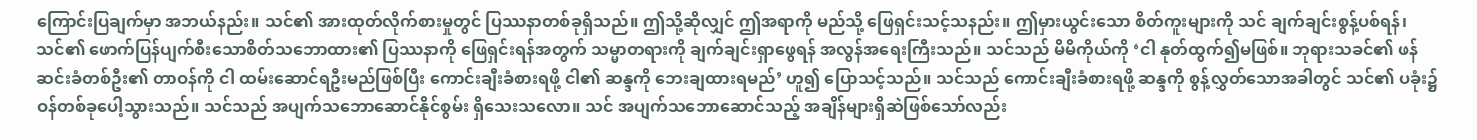ကြောင်းပြချက်မှာ အဘယ်နည်း။ သင်၏ အားထုတ်လိုက်စားမှုတွင် ပြဿနာတစ်ခုရှိသည်။ ဤသို့ဆိုလျှင် ဤအရာကို မည်သို့ ဖြေရှင်းသင့်သနည်း။ ဤမှားယွင်းသော စိတ်ကူးများကို သင် ချက်ချင်းစွန့်ပစ်ရန်၊ သင်၏ ဖောက်ပြန်ပျက်စီးသောစိတ်သဘောထား၏ ပြဿနာကို ဖြေရှင်းရန်အတွက် သမ္မာတရားကို ချက်ချင်းရှာဖွေရန် အလွန်အရေးကြီးသည်။ သင်သည် မိမိကိုယ်ကို ‘ငါ နုတ်ထွက်၍မဖြစ်။ ဘုရားသခင်၏ ဖန်ဆင်းခံတစ်ဦး၏ တာဝန်ကို ငါ ထမ်းဆောင်ရဦးမည်ဖြစ်ပြီး ကောင်းချီးခံစားရဖို့ ငါ၏ ဆန္ဒကို ဘေးချထားရမည်’ ဟူ၍ ပြောသင့်သည်။ သင်သည် ကောင်းချီးခံစားရဖို့ ဆန္ဒကို စွန့်လွှတ်သောအခါတွင် သင်၏ ပခုံး၌ ဝန်တစ်ခုပေါ့သွားသည်။ သင်သည် အပျက်သဘောဆောင်နိုင်စွမ်း ရှိသေးသလော။ သင် အပျက်သဘောဆောင်သည့် အချိန်များရှိဆဲဖြစ်သော်လည်း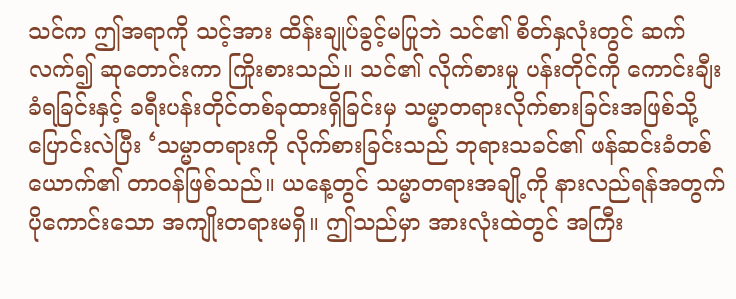သင်က ဤအရာကို သင့်အား ထိန်းချုပ်ခွင့်မပြုဘဲ သင်၏ စိတ်နှလုံးတွင် ဆက်လက်၍ ဆုတောင်းကာ ကြိုးစားသည်။ သင်၏ လိုက်စားမှု ပန်းတိုင်ကို ကောင်းချီးခံရခြင်းနှင့် ခရီးပန်းတိုင်တစ်ခုထားရှိခြင်းမှ သမ္မာတရားလိုက်စားခြင်းအဖြစ်သို့ ပြောင်းလဲပြီး ‘သမ္မာတရားကို လိုက်စားခြင်းသည် ဘုရားသခင်၏ ဖန်ဆင်းခံတစ်ယောက်၏ တာဝန်ဖြစ်သည်။ ယနေ့တွင် သမ္မာတရားအချို့ကို နားလည်ရန်အတွက် ပိုကောင်းသော အကျိုးတရားမရှိ။ ဤသည်မှာ အားလုံးထဲတွင် အကြီး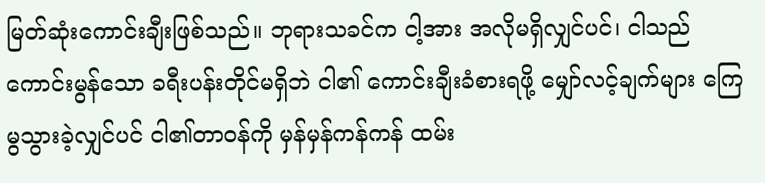မြတ်ဆုံးကောင်းချီးဖြစ်သည်။ ဘုရားသခင်က ငါ့အား အလိုမရှိလျှင်ပင်၊ ငါသည် ကောင်းမွန်သော ခရီးပန်းတိုင်မရှိဘဲ ငါ၏ ကောင်းချီးခံစားရဖို့ မျှော်လင့်ချက်များ ကြေမွသွားခဲ့လျှင်ပင် ငါ၏တာဝန်ကို မှန်မှန်ကန်ကန် ထမ်း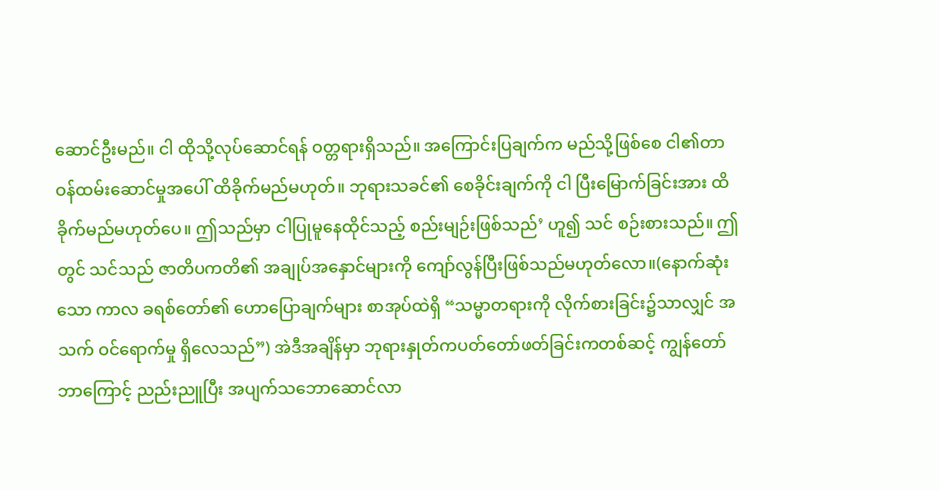ဆောင်ဦးမည်။ ငါ ထိုသို့လုပ်ဆောင်ရန် ဝတ္တရားရှိသည်။ အကြောင်းပြချက်က မည်သို့ဖြစ်စေ ငါ၏တာဝန်ထမ်းဆောင်မှုအပေါ် ထိခိုက်မည်မဟုတ်။ ဘုရားသခင်၏ စေခိုင်းချက်ကို ငါ ပြီးမြောက်ခြင်းအား ထိခိုက်မည်မဟုတ်ပေ။ ဤသည်မှာ ငါပြုမူနေထိုင်သည့် စည်းမျဉ်းဖြစ်သည်’ ဟူ၍ သင် စဉ်းစားသည်။ ဤတွင် သင်သည် ဇာတိပကတိ၏ အချုပ်အနှောင်များကို ကျော်လွန်ပြီးဖြစ်သည်မဟုတ်လော။(နောက်ဆုံးသော ကာလ ခရစ်တော်၏ ဟောပြောချက်များ စာအုပ်ထဲရှိ “သမ္မာတရားကို လိုက်စားခြင်း၌သာလျှင် အသက် ဝင်ရောက်မှု ရှိလေသည်”) အဲဒီအချိန်မှာ ဘုရားနှုတ်ကပတ်တော်ဖတ်ခြင်းကတစ်ဆင့် ကျွန်တော် ဘာကြောင့် ညည်းညူပြီး အပျက်သဘောဆောင်လာ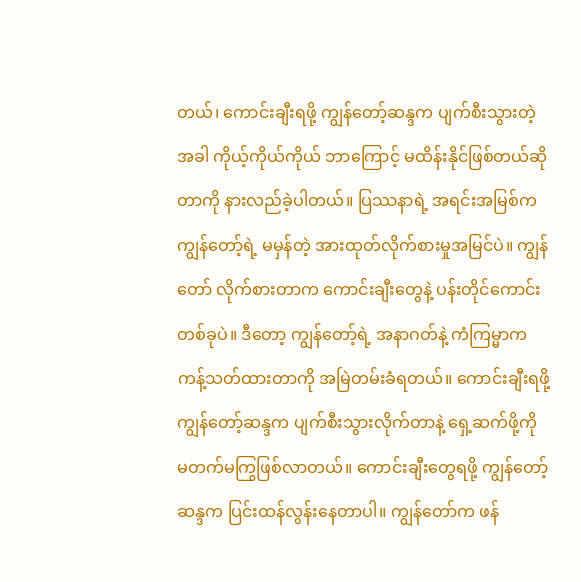တယ်၊ ကောင်းချီးရဖို့ ကျွန်တော့်ဆန္ဒက ပျက်စီးသွားတဲ့အခါ ကိုယ့်ကိုယ်ကိုယ် ဘာကြောင့် မထိန်းနိုင်ဖြစ်တယ်ဆိုတာကို နားလည်ခဲ့ပါတယ်။ ပြဿနာရဲ့ အရင်းအမြစ်က ကျွန်တော့်ရဲ့ မမှန်တဲ့ အားထုတ်လိုက်စားမှုအမြင်ပဲ။ ကျွန်တော် လိုက်စားတာက ကောင်းချီးတွေနဲ့ ပန်းတိုင်ကောင်းတစ်ခုပဲ။ ဒီတော့ ကျွန်တော့်ရဲ့ အနာဂတ်နဲ့ ကံကြမ္မာက ကန့်သတ်ထားတာကို အမြဲတမ်းခံရတယ်။ ကောင်းချီးရဖို့ ကျွန်တော့်ဆန္ဒက ပျက်စီးသွားလိုက်တာနဲ့ ရှေ့ဆက်ဖို့ကို မတက်မကြွဖြစ်လာတယ်။ ကောင်းချီးတွေရဖို့ ကျွန်တော့်ဆန္ဒက ပြင်းထန်လွန်းနေတာပါ။ ကျွန်တော်က ဖန်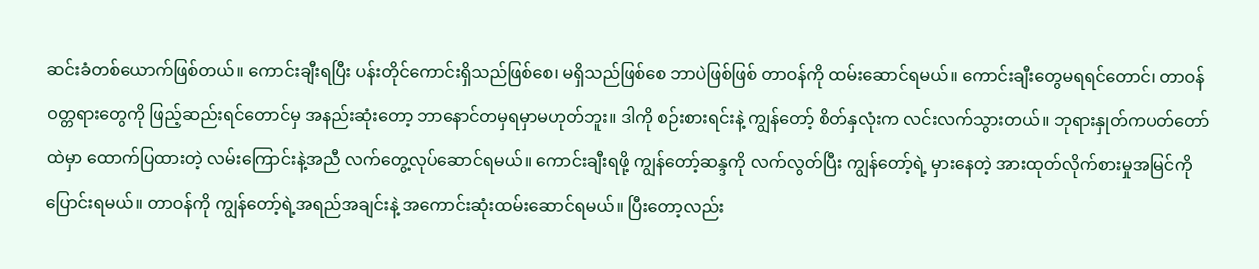ဆင်းခံတစ်ယောက်ဖြစ်တယ်။ ကောင်းချီးရပြီး ပန်းတိုင်ကောင်းရှိသည်ဖြစ်စေ၊ မရှိသည်ဖြစ်စေ ဘာပဲဖြစ်ဖြစ် တာဝန်ကို ထမ်းဆောင်ရမယ်။ ကောင်းချီးတွေမရရင်တောင်၊ တာဝန်ဝတ္တရားတွေကို ဖြည့်ဆည်းရင်တောင်မှ အနည်းဆုံးတော့ ဘာနောင်တမှရမှာမဟုတ်ဘူး။ ဒါကို စဉ်းစားရင်းနဲ့ ကျွန်တော့် စိတ်နှလုံးက လင်းလက်သွားတယ်။ ဘုရားနှုတ်ကပတ်တော်ထဲမှာ ထောက်ပြထားတဲ့ လမ်းကြောင်းနဲ့အညီ လက်တွေ့လုပ်ဆောင်ရမယ်။ ကောင်းချီးရဖို့ ကျွန်တော့်ဆန္ဒကို လက်လွတ်ပြီး ကျွန်တော့်ရဲ့ မှားနေတဲ့ အားထုတ်လိုက်စားမှုအမြင်ကို ပြောင်းရမယ်။ တာဝန်ကို ကျွန်တော့်ရဲ့အရည်အချင်းနဲ့ အကောင်းဆုံးထမ်းဆောင်ရမယ်။ ပြီးတော့လည်း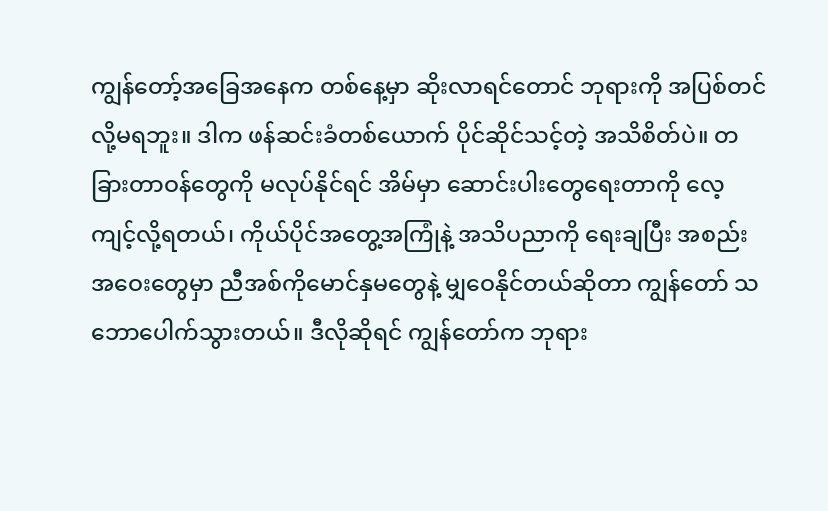ကျွန်တော့်အခြေအနေက တစ်နေ့မှာ ဆိုးလာရင်တောင် ဘုရားကို အပြစ်တင်လို့မရဘူး။ ဒါက ဖန်ဆင်းခံတစ်ယောက် ပိုင်ဆိုင်သင့်တဲ့ အသိစိတ်ပဲ။ တခြားတာဝန်တွေကို မလုပ်နိုင်ရင် အိမ်မှာ ဆောင်းပါးတွေရေးတာကို လေ့ကျင့်လို့ရတယ်၊ ကိုယ်ပိုင်အတွေ့အကြုံနဲ့ အသိပညာကို ရေးချပြီး အစည်းအဝေးတွေမှာ ညီအစ်ကိုမောင်နှမတွေနဲ့ မျှဝေနိုင်တယ်ဆိုတာ ကျွန်တော် သဘောပေါက်သွားတယ်။ ဒီလိုဆိုရင် ကျွန်တော်က ဘုရား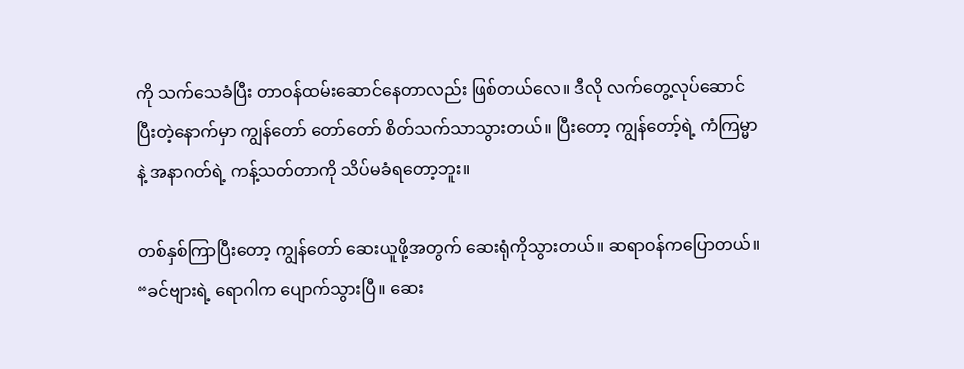ကို သက်သေခံပြီး တာဝန်ထမ်းဆောင်နေတာလည်း ဖြစ်တယ်လေ။ ဒီလို လက်တွေ့လုပ်ဆောင်ပြီးတဲ့နောက်မှာ ကျွန်တော် တော်တော် စိတ်သက်သာသွားတယ်။ ပြီးတော့ ကျွန်တော့်ရဲ့ ကံကြမ္မာနဲ့ အနာဂတ်ရဲ့ ကန့်သတ်တာကို သိပ်မခံရတော့ဘူး။

တစ်နှစ်ကြာပြီးတော့ ကျွန်တော် ဆေးယူဖို့အတွက် ဆေးရုံကိုသွားတယ်။ ဆရာဝန်ကပြောတယ်။ “ခင်ဗျားရဲ့ ရောဂါက ပျောက်သွားပြီ။ ဆေး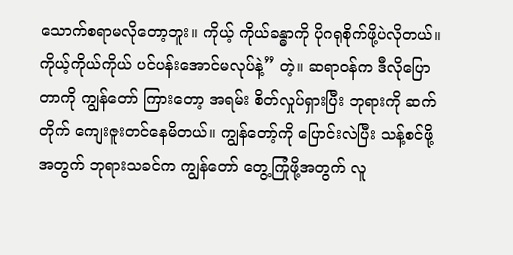သောက်စရာမလိုတော့ဘူး။ ကိုယ့် ကိုယ်ခန္ဓာကို ပိုဂရုစိုက်ဖို့ပဲလိုတယ်။ ကိုယ့်ကိုယ်ကိုယ် ပင်ပန်းအောင်မလုပ်နဲ့” တဲ့။ ဆရာဝန်က ဒီလိုပြောတာကို ကျွန်တော် ကြားတော့ အရမ်း စိတ်လှုပ်ရှားပြီး ဘုရားကို ဆက်တိုက် ကျေးဇူးတင်နေမိတယ်။ ကျွန်တော့်ကို ပြောင်းလဲပြီး သန့်စင်ဖို့အတွက် ဘုရားသခင်က ကျွန်တော် တွေ့ကြုံဖို့အတွက် လူ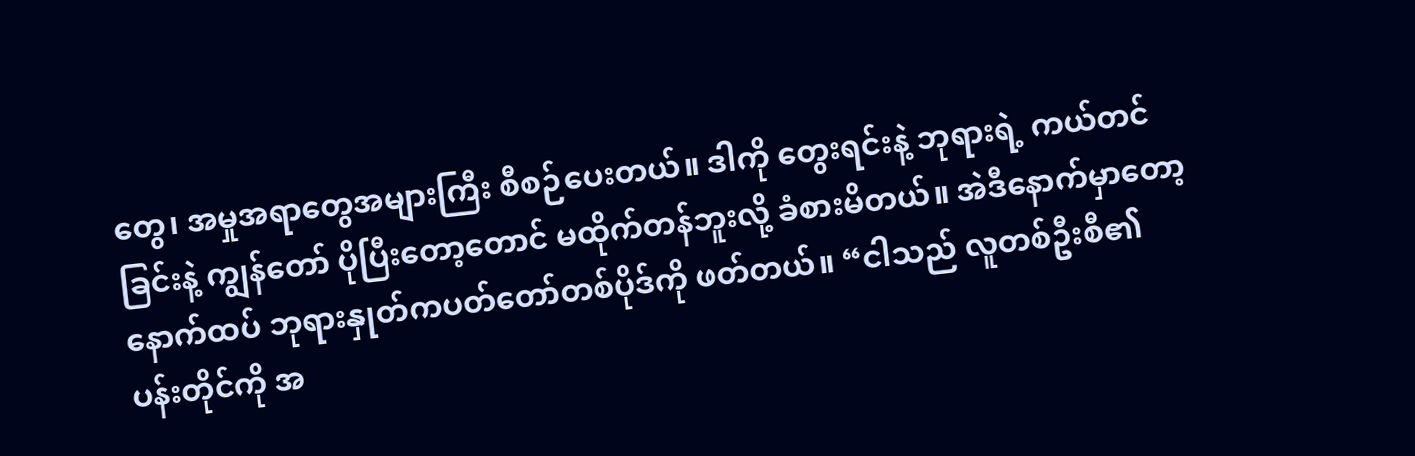တွေ၊ အမှုအရာတွေအများကြီး စီစဉ်ပေးတယ်။ ဒါကို တွေးရင်းနဲ့ ဘုရားရဲ့ ကယ်တင်ခြင်းနဲ့ ကျွန်တော် ပိုပြီးတော့တောင် မထိုက်တန်ဘူးလို့ ခံစားမိတယ်။ အဲဒီနောက်မှာတော့ နောက်ထပ် ဘုရားနှုတ်ကပတ်တော်တစ်ပိုဒ်ကို ဖတ်တယ်။ “ငါသည် လူတစ်ဦးစီ၏ ပန်းတိုင်ကို အ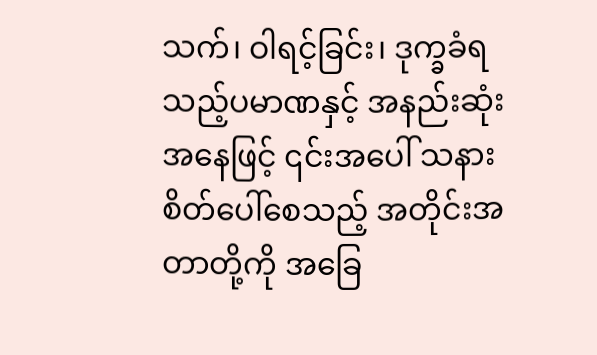သက်၊ ဝါရင့်ခြင်း၊ ဒုက္ခခံရသည့်ပမာဏနှင့် အနည်းဆုံးအနေဖြင့် ၎င်းအပေါ် သနားစိတ်ပေါ်စေသည့် အတိုင်းအတာတို့ကို အခြေ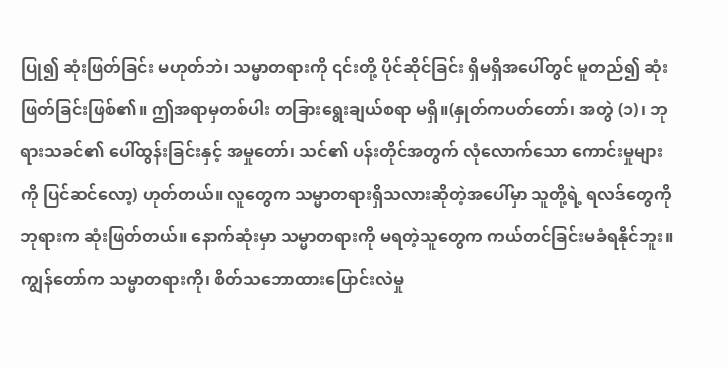ပြု၍ ဆုံးဖြတ်ခြင်း မဟုတ်ဘဲ၊ သမ္မာတရားကို ၎င်းတို့ ပိုင်ဆိုင်ခြင်း ရှိမရှိအပေါ်တွင် မူတည်၍ ဆုံးဖြတ်ခြင်းဖြစ်၏။ ဤအရာမှတစ်ပါး တခြားရွေးချယ်စရာ မရှိ။(နှုတ်ကပတ်တော်၊ အတွဲ (၁)၊ ဘုရားသခင်၏ ပေါ်ထွန်းခြင်းနှင့် အမှုတော်၊ သင်၏ ပန်းတိုင်အတွက် လုံလောက်သော ကောင်းမှုများကို ပြင်ဆင်လော့) ဟုတ်တယ်။ လူတွေက သမ္မာတရားရှိသလားဆိုတဲ့အပေါ်မှာ သူတို့ရဲ့ ရလဒ်တွေကို ဘုရားက ဆုံးဖြတ်တယ်။ နောက်ဆုံးမှာ သမ္မာတရားကို မရတဲ့သူတွေက ကယ်တင်ခြင်းမခံရနိုင်ဘူး။ ကျွန်တော်က သမ္မာတရားကို၊ စိတ်သဘောထားပြောင်းလဲမှု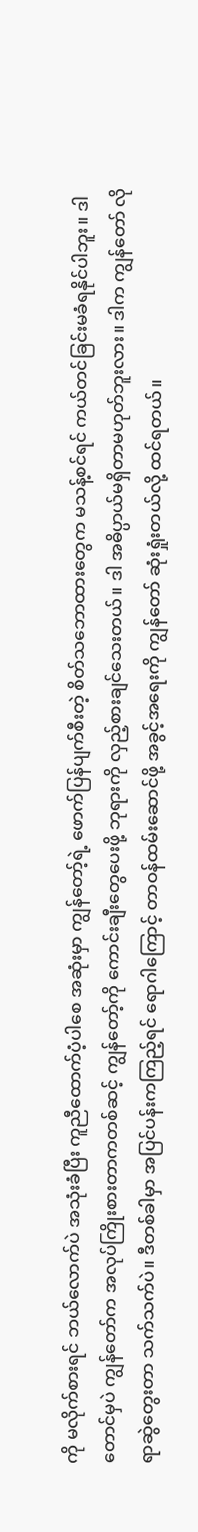ကို မလိုက်စားရင် ဘယ်လောက်ပဲ အသုံးခံပြီး ကူညီထောက်ပံ့ပါစေ အဆုံးမှာ ကျွန်တော့်ရဲ့ ဖောက်ပြန်ပျက်စီးတဲ့ စိတ်သဘောထားတွေက မသန့်စင်ရင် ကယ်တင်ခြင်းမခံရနိုင်ပါဘူး။ ဒါတောင်မှပဲ ကျွန်တော်က အလုပ်ကြိုးစားတာကတစ်ဆင့် ကျွန်တော့်ကို ကောင်းချီးတွေပေးဖို့ ဘုရားကို လှည့်စားချင်သေးတယ်။ ဒါ အဓိပ္ပာယ်မရှိတာမဟုတ်ဘူးလား။ ဒါက ကျွန်တော် လိုရာဆွဲတွေးတာ သက်သက်ပဲ။ ဒီတစ်ခါမှာ အပြင်ပန်းကကြည့်ရင် ရောဂါကြောင့် တာဝန်ထမ်းဆောင်ဖို့ အခွင့်အရေးကို ကျွန်တော် ဆုံးရှုံးတယ်လို့ ထင်ရတယ်။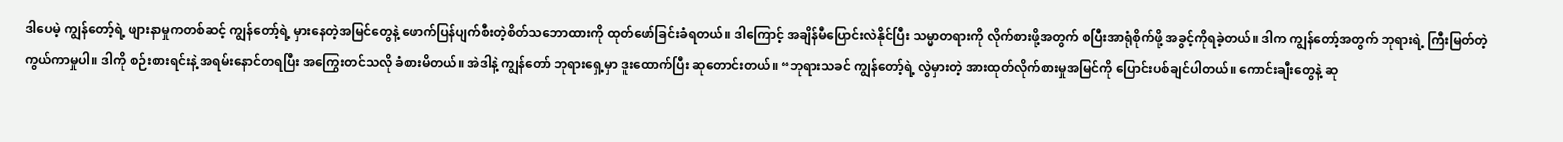ဒါပေမဲ့ ကျွန်တော့်ရဲ့ ဖျားနာမှုကတစ်ဆင့် ကျွန်တော့်ရဲ့ မှားနေတဲ့အမြင်တွေနဲ့ ဖောက်ပြန်ပျက်စီးတဲ့စိတ်သဘောထားကို ထုတ်ဖော်ခြင်းခံရတယ်။ ဒါကြောင့် အချိန်မီပြောင်းလဲနိုင်ပြီး သမ္မာတရားကို လိုက်စားဖို့အတွက် စပြီးအာရုံစိုက်ဖို့ အခွင့်ကိုရခဲ့တယ်။ ဒါက ကျွန်တော့်အတွက် ဘုရားရဲ့ ကြီးမြတ်တဲ့ ကွယ်ကာမှုပါ။ ဒါကို စဉ်းစားရင်းနဲ့ အရမ်းနောင်တရပြီး အကြွေးတင်သလို ခံစားမိတယ်။ အဲဒါနဲ့ ကျွန်တော် ဘုရားရှေ့မှာ ဒူးထောက်ပြီး ဆုတောင်းတယ်။ “ဘုရားသခင် ကျွန်တော့်ရဲ့ လွဲမှားတဲ့ အားထုတ်လိုက်စားမှုအမြင်ကို ပြောင်းပစ်ချင်ပါတယ်။ ကောင်းချီးတွေနဲ့ ဆု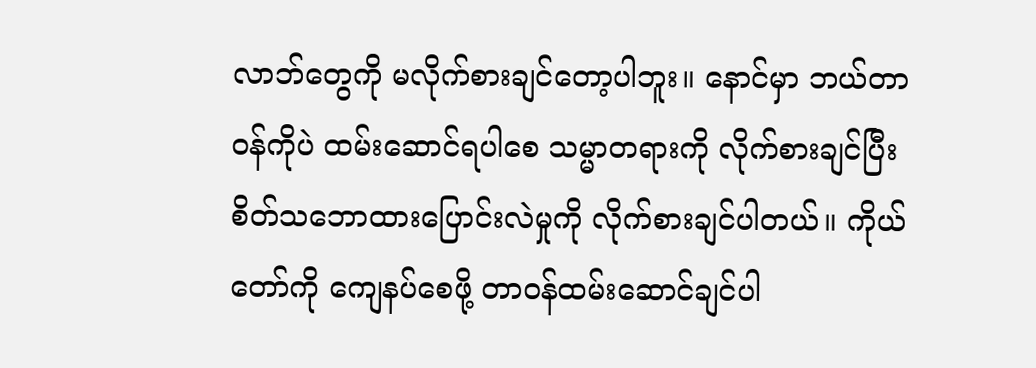လာဘ်တွေကို မလိုက်စားချင်တော့ပါဘူး။ နောင်မှာ ဘယ်တာဝန်ကိုပဲ ထမ်းဆောင်ရပါစေ သမ္မာတရားကို လိုက်စားချင်ပြီး စိတ်သဘောထားပြောင်းလဲမှုကို လိုက်စားချင်ပါတယ်။ ကိုယ်တော်ကို ကျေနပ်စေဖို့ တာဝန်ထမ်းဆောင်ချင်ပါ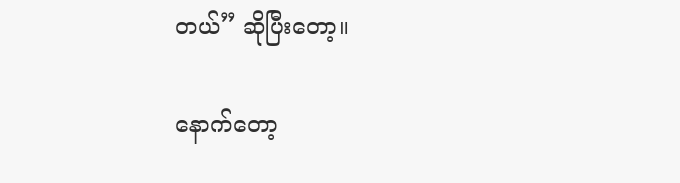တယ်” ဆိုပြီးတော့။

နောက်တော့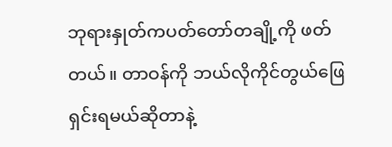ဘုရားနှုတ်ကပတ်တော်တချို့ကို ဖတ်တယ်။ တာဝန်ကို ဘယ်လိုကိုင်တွယ်ဖြေရှင်းရမယ်ဆိုတာနဲ့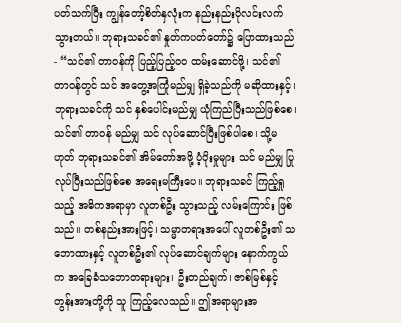ပတ်သက်ပြီး ကျွန်တော့်စိတ်နှလုံးက နည်းနည်းပိုလင်းလက်သွားတယ်။ ဘုရားသခင်၏ နှုတ်ကပတ်တော်၌ ပြောထားသည်- “သင်၏ တာဝန်ကို ပြည့်ပြည့်ဝဝ ထမ်းဆောင်ဖို့၊ သင်၏ တာဝန်တွင် သင် အတွေ့အကြုံမည်မျှ ရှိခဲ့သည်ကို မဆိုထားနှင့်၊ ဘုရားသခင်ကို သင် နှစ်ပေါင်းမည်မျှ ယုံကြည်ပြီးသည်ဖြစ်စေ၊ သင်၏ တာဝန် မည်မျှ သင် လုပ်ဆောင်ပြီးဖြစ်ပါစေ၊ သို့မဟုတ် ဘုရားသခင်၏ အိမ်တော်အဖို့ ပံ့ပိုးမှုများ သင် မည်မျှ ပြုလုပ်ပြီးသည်ဖြစ်စေ အရေးမကြီးပေ။ ဘုရားသခင် ကြည့်ရှုသည့် အဓိကအရာမှာ လူတစ်ဦး သွားသည့် လမ်းကြောင်း ဖြစ်သည်။ တစ်နည်းအားဖြင့်၊ သမ္မာတရားအပေါ် လူတစ်ဦး၏ သဘောထားနှင့် လူတစ်ဦး၏ လုပ်ဆောင်ချက်များ နောက်ကွယ်က အခြေခံသဘောတရားများ၊ ဦးတည်ချက်၊ ဇာစ်မြစ်နှင့် တွန်းအားတို့ကို သူ ကြည့်လေသည်။ ဤအရာများအ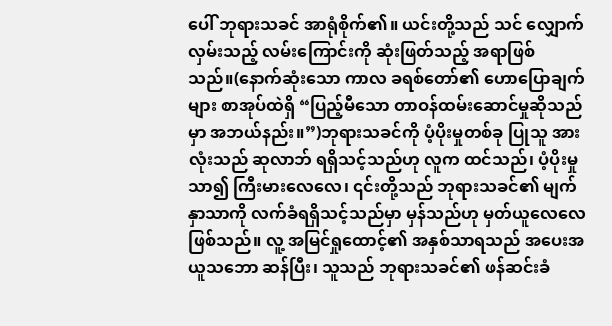ပေါ် ဘုရားသခင် အာရုံစိုက်၏။ ယင်းတို့သည် သင် လျှောက်လှမ်းသည့် လမ်းကြောင်းကို ဆုံးဖြတ်သည့် အရာဖြစ်သည်။(နောက်ဆုံးသော ကာလ ခရစ်တော်၏ ဟောပြောချက်များ စာအုပ်ထဲရှိ “ပြည့်မီသော တာဝန်ထမ်းဆောင်မှုဆိုသည်မှာ အဘယ်နည်း။”)ဘုရားသခင်ကို ပံ့ပိုးမှုတစ်ခု ပြုသူ အားလုံးသည် ဆုလာဘ် ရရှိသင့်သည်ဟု လူက ထင်သည်၊ ပံ့ပိုးမှု သာ၍ ကြီးမားလေလေ၊ ၎င်းတို့သည် ဘုရားသခင်၏ မျက်နှာသာကို လက်ခံရရှိသင့်သည်မှာ မှန်သည်ဟု မှတ်ယူလေလေ ဖြစ်သည်။ လူ့ အမြင်ရှုထောင့်၏ အနှစ်သာရသည် အပေးအယူသဘော ဆန်ပြီး၊ သူသည် ဘုရားသခင်၏ ဖန်ဆင်းခံ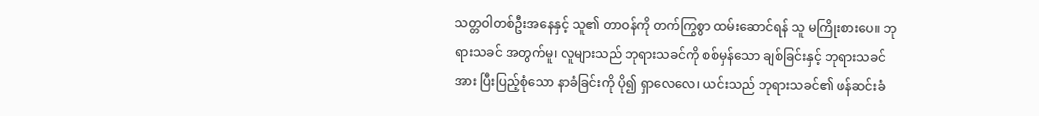သတ္တဝါတစ်ဦးအနေနှင့် သူ၏ တာဝန်ကို တက်ကြွစွာ ထမ်းဆောင်ရန် သူ မကြိုးစားပေ။ ဘုရားသခင် အတွက်မူ၊ လူများသည် ဘုရားသခင်ကို စစ်မှန်သော ချစ်ခြင်းနှင့် ဘုရားသခင်အား ပြီးပြည့်စုံသော နာခံခြင်းကို ပို၍ ရှာလေလေ၊ ယင်းသည် ဘုရားသခင်၏ ဖန်ဆင်းခံ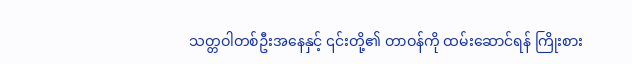သတ္တဝါတစ်ဦးအနေနှင့် ၎င်းတို့၏ တာဝန်ကို ထမ်းဆောင်ရန် ကြိုးစား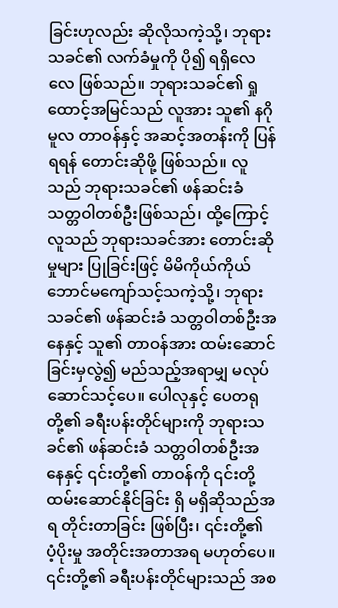ခြင်းဟုလည်း ဆိုလိုသကဲ့သို့၊ ဘုရားသခင်၏ လက်ခံမှုကို ပို၍ ရရှိလေလေ ဖြစ်သည်။ ဘုရားသခင်၏ ရှုထောင့်အမြင်သည် လူအား သူ၏ နဂိုမူလ တာဝန်နှင့် အဆင့်အတန်းကို ပြန်ရရန် တောင်းဆိုဖို့ ဖြစ်သည်။ လူသည် ဘုရားသခင်၏ ဖန်ဆင်းခံ သတ္တဝါတစ်ဦးဖြစ်သည်၊ ထို့ကြောင့် လူသည် ဘုရားသခင်အား တောင်းဆိုမှုများ ပြုခြင်းဖြင့် မိမိကိုယ်ကိုယ် ဘောင်မကျော်သင့်သကဲ့သို့၊ ဘုရားသခင်၏ ဖန်ဆင်းခံ သတ္တဝါတစ်ဦးအနေနှင့် သူ၏ တာဝန်အား ထမ်းဆောင်ခြင်းမှလွဲ၍ မည်သည့်အရာမျှ မလုပ်ဆောင်သင့်ပေ။ ပေါလုနှင့် ပေတရုတို့၏ ခရီးပန်းတိုင်များကို ဘုရားသခင်၏ ဖန်ဆင်းခံ သတ္တဝါတစ်ဦးအနေနှင့် ၎င်းတို့၏ တာဝန်ကို ၎င်းတို့ ထမ်းဆောင်နိုင်ခြင်း ရှိ မရှိဆိုသည်အရ တိုင်းတာခြင်း ဖြစ်ပြီး၊ ၎င်းတို့၏ ပံ့ပိုးမှု အတိုင်းအတာအရ မဟုတ်ပေ။ ၎င်းတို့၏ ခရီးပန်းတိုင်များသည် အစ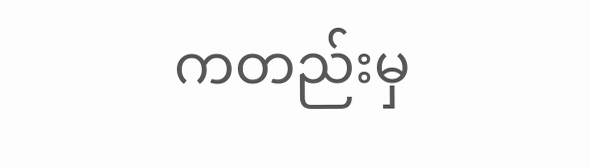ကတည်းမှ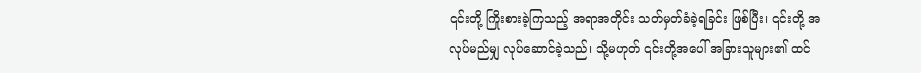၎င်းတို့ ကြိုးစားခဲ့ကြသည့် အရာအတိုင်း သတ်မှတ်ခံခဲ့ရခြင်း ဖြစ်ပြီး၊ ၎င်းတို့ အလုပ်မည်မျှ လုပ်ဆောင်ခဲ့သည်၊ သို့မဟုတ် ၎င်းတို့အပေါ် အခြားသူများ၏ ထင်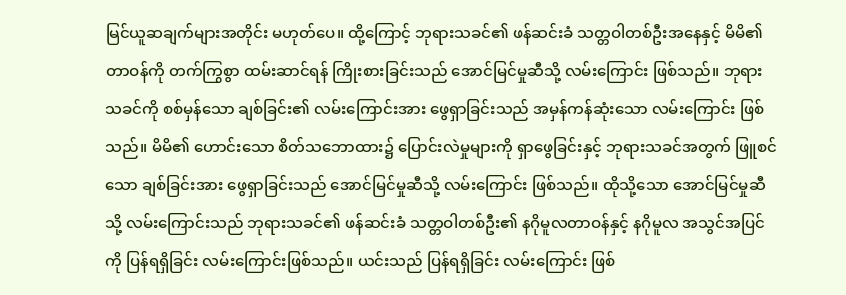မြင်ယူဆချက်များအတိုင်း မဟုတ်ပေ။ ထို့ကြောင့် ဘုရားသခင်၏ ဖန်ဆင်းခံ သတ္တဝါတစ်ဦးအနေနှင့် မိမိ၏ တာဝန်ကို တက်ကြွစွာ ထမ်းဆာင်ရန် ကြိုးစားခြင်းသည် အောင်မြင်မှုဆီသို့ လမ်းကြောင်း ဖြစ်သည်။ ဘုရားသခင်ကို စစ်မှန်သော ချစ်ခြင်း၏ လမ်းကြောင်းအား ဖွေရှာခြင်းသည် အမှန်ကန်ဆုံးသော လမ်းကြောင်း ဖြစ်သည်။ မိမိ၏ ဟောင်းသော စိတ်သဘောထား၌ ပြောင်းလဲမှုများကို ရှာဖွေခြင်းနှင့် ဘုရားသခင်အတွက် ဖြူစင်သော ချစ်ခြင်းအား ဖွေရှာခြင်းသည် အောင်မြင်မှုဆီသို့ လမ်းကြောင်း ဖြစ်သည်။ ထိုသို့သော အောင်မြင်မှုဆီသို့ လမ်းကြောင်းသည် ဘုရားသခင်၏ ဖန်ဆင်းခံ သတ္တဝါတစ်ဦး၏ နဂိုမူလတာဝန်နှင့် နဂိုမူလ အသွင်အပြင်ကို ပြန်ရရှိခြင်း လမ်းကြောင်းဖြစ်သည်။ ယင်းသည် ပြန်ရရှိခြင်း လမ်းကြောင်း ဖြစ်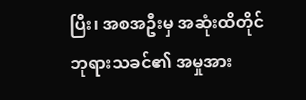ပြီး၊ အစအဦးမှ အဆုံးထိတိုင် ဘုရားသခင်၏ အမှုအား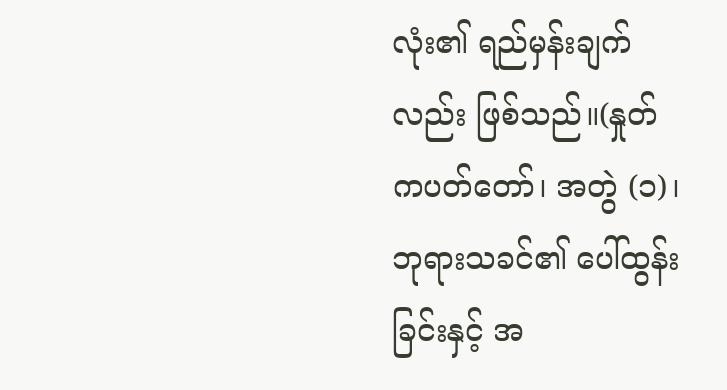လုံး၏ ရည်မှန်းချက်လည်း ဖြစ်သည်။(နှုတ်ကပတ်တော်၊ အတွဲ (၁)၊ ဘုရားသခင်၏ ပေါ်ထွန်းခြင်းနှင့် အ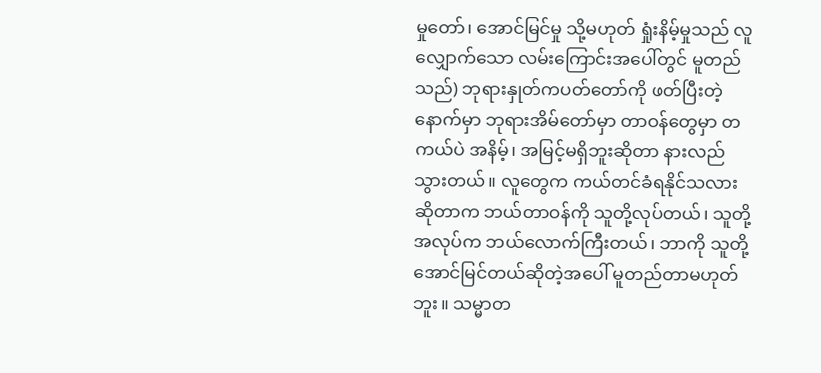မှုတော်၊ အောင်မြင်မှု သို့မဟုတ် ရှုံးနိမ့်မှုသည် လူလျှောက်သော လမ်းကြောင်းအပေါ်တွင် မူတည်သည်) ဘုရားနှုတ်ကပတ်တော်ကို ဖတ်ပြီးတဲ့နောက်မှာ ဘုရားအိမ်တော်မှာ တာဝန်တွေမှာ တကယ်ပဲ အနိမ့်၊ အမြင့်မရှိဘူးဆိုတာ နားလည်သွားတယ်။ လူတွေက ကယ်တင်ခံရနိုင်သလားဆိုတာက ဘယ်တာဝန်ကို သူတို့လုပ်တယ်၊ သူတို့အလုပ်က ဘယ်လောက်ကြီးတယ်၊ ဘာကို သူတို့အောင်မြင်တယ်ဆိုတဲ့အပေါ် မူတည်တာမဟုတ်ဘူး။ သမ္မာတ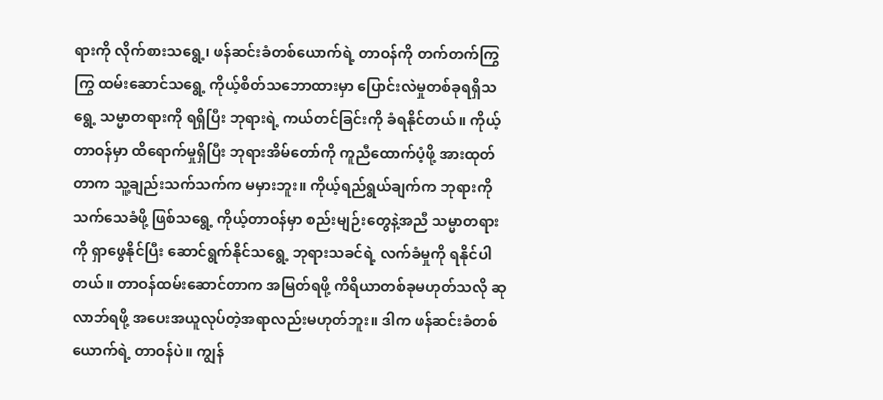ရားကို လိုက်စားသရွေ့၊ ဖန်ဆင်းခံတစ်ယောက်ရဲ့ တာဝန်ကို တက်တက်ကြွကြွ ထမ်းဆောင်သရွေ့ ကိုယ့်စိတ်သဘောထားမှာ ပြောင်းလဲမှုတစ်ခုရရှိသရွေ့ သမ္မာတရားကို ရရှိပြီး ဘုရားရဲ့ ကယ်တင်ခြင်းကို ခံရနိုင်တယ်။ ကိုယ့်တာဝန်မှာ ထိရောက်မှုရှိပြီး ဘုရားအိမ်တော်ကို ကူညီထောက်ပံ့ဖို့ အားထုတ်တာက သူ့ချည်းသက်သက်က မမှားဘူး။ ကိုယ့်ရည်ရွယ်ချက်က ဘုရားကို သက်သေခံဖို့ ဖြစ်သရွေ့ ကိုယ့်တာဝန်မှာ စည်းမျဉ်းတွေနဲ့အညီ သမ္မာတရားကို ရှာဖွေနိုင်ပြီး ဆောင်ရွက်နိုင်သရွေ့ ဘုရားသခင်ရဲ့ လက်ခံမှုကို ရနိုင်ပါတယ်။ တာဝန်ထမ်းဆောင်တာက အမြတ်ရဖို့ ကိရိယာတစ်ခုမဟုတ်သလို ဆုလာဘ်ရဖို့ အပေးအယူလုပ်တဲ့အရာလည်းမဟုတ်ဘူး။ ဒါက ဖန်ဆင်းခံတစ်ယောက်ရဲ့ တာဝန်ပဲ။ ကျွန်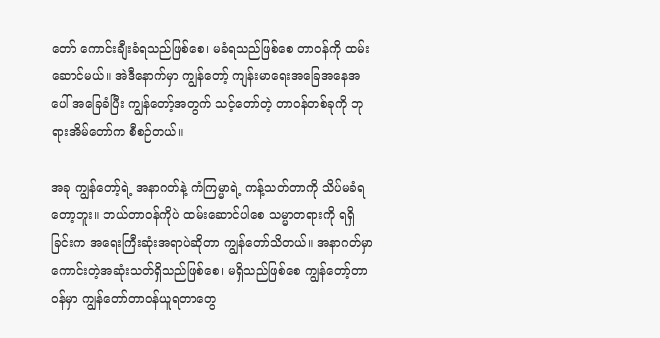တော် ကောင်းချီးခံရသည်ဖြစ်စေ၊ မခံရသည်ဖြစ်စေ တာဝန်ကို ထမ်းဆောင်မယ်။ အဲဒီနောက်မှာ ကျွန်တော့် ကျန်းမာရေးအခြေအနေအပေါ် အခြေခံပြီး ကျွန်တော့်အတွက် သင့်တော်တဲ့ တာဝန်တစ်ခုကို ဘုရားအိမ်တော်က စီစဉ်တယ်။

အခု ကျွန်တော့်ရဲ့ အနာဂတ်နဲ့ ကံကြမ္မာရဲ့ ကန့်သတ်တာကို သိပ်မခံရတော့ဘူး။ ဘယ်တာဝန်ကိုပဲ ထမ်းဆောင်ပါစေ သမ္မာတရားကို ရရှိခြင်းက အရေးကြီးဆုံးအရာပဲဆိုတာ ကျွန်တော်သိတယ်။ အနာဂတ်မှာ ကောင်းတဲ့အဆုံးသတ်ရှိသည်ဖြစ်စေ၊ မရှိသည်ဖြစ်စေ ကျွန်တော့်တာဝန်မှာ ကျွန်တော်တာဝန်ယူရတာတွေ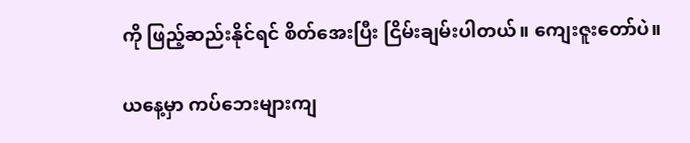ကို ဖြည့်ဆည်းနိုင်ရင် စိတ်အေးပြီး ငြိမ်းချမ်းပါတယ်။ ကျေးဇူးတော်ပဲ။

ယနေ့မှာ ကပ်ဘေးများကျ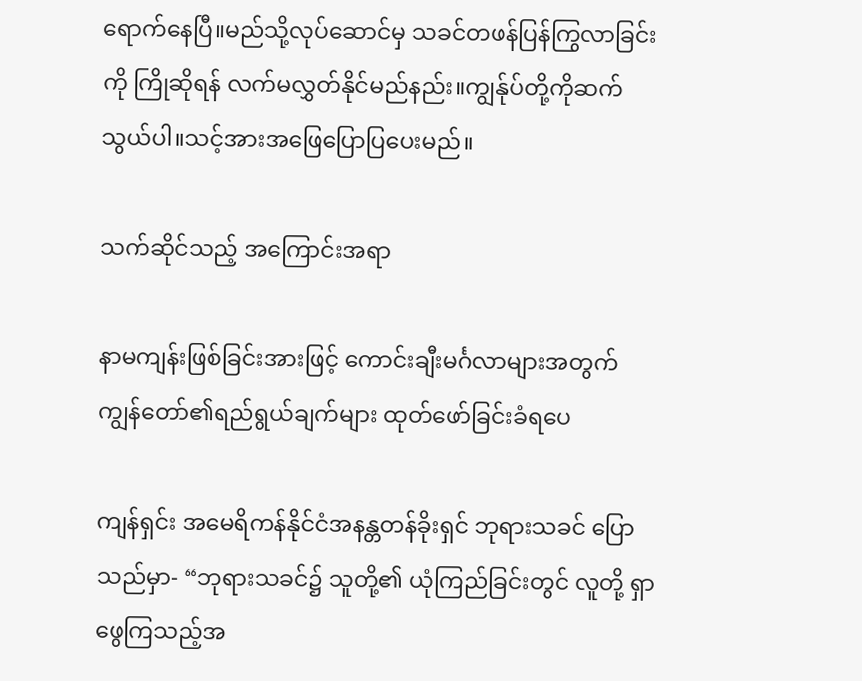ရောက်နေပြီ။မည်သို့လုပ်ဆောင်မှ သခင်တဖန်ပြန်ကြွလာခြင်းကို ကြိုဆိုရန် လက်မလွှတ်နိုင်မည်နည်း။ကျွန်ုပ်တို့ကိုဆက်သွယ်ပါ။သင့်အားအဖြေပြောပြပေးမည်။

သက်ဆိုင်သည့် အကြောင်းအရာ

နာမကျန်းဖြစ်ခြင်းအားဖြင့် ကောင်းချီးမင်္ဂလာများအတွက် ကျွန်တော်၏ရည်ရွယ်ချက်များ ထုတ်ဖော်ခြင်းခံရပေ

ကျန်ရှင်း အမေရိကန်နိုင်ငံအနန္တတန်ခိုးရှင် ဘုရားသခင် ပြောသည်မှာ- “ဘုရားသခင်၌ သူတို့၏ ယုံကြည်ခြင်းတွင် လူတို့ ရှာဖွေကြသည့်အ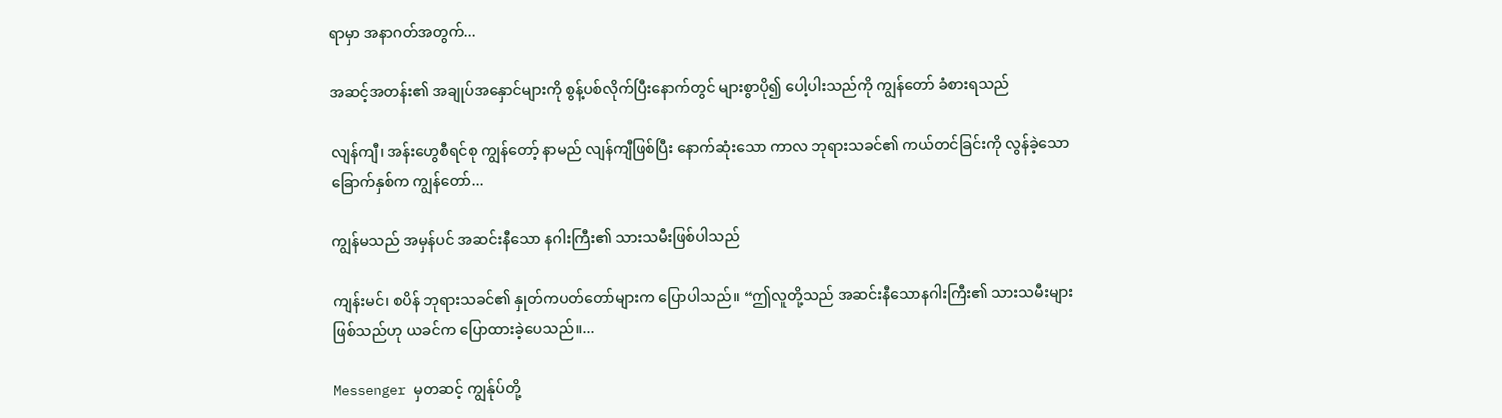ရာမှာ အနာဂတ်အတွက်...

အဆင့်အတန်း၏ အချုပ်အနှောင်များကို စွန့်ပစ်လိုက်ပြီးနောက်တွင် များစွာပို၍ ပေါ့ပါးသည်ကို ကျွန်တော် ခံစားရသည်

လျန်ကျီ၊ အန်းဟွေစီရင်စု ကျွန်တော့် နာမည် လျန်ကျီဖြစ်ပြီး နောက်ဆုံးသော ကာလ ဘုရားသခင်၏ ကယ်တင်ခြင်းကို လွန်ခဲ့သော ခြောက်နှစ်က ကျွန်တော်...

ကျွန်မသည် အမှန်ပင် အဆင်းနီသော နဂါးကြီး၏ သားသမီးဖြစ်ပါသည်

ကျန်းမင်၊ စပိန် ဘုရားသခင်၏ နှုတ်ကပတ်တော်များက ပြောပါသည်။ “ဤလူတို့သည် အဆင်းနီသောနဂါးကြီး၏ သားသမီးများ ဖြစ်သည်ဟု ယခင်က ပြောထားခဲ့ပေသည်။...

Messenger မှတဆင့် ကျွန်ုပ်တို့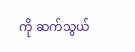ကို ဆက်သွယ်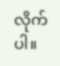လိုက်ပါ။